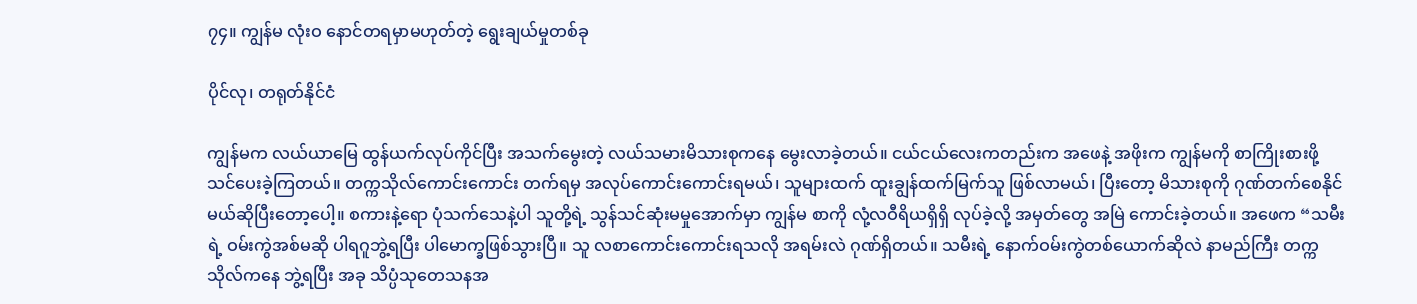၇၄။ ကျွန်မ လုံးဝ နောင်တရမှာမဟုတ်တဲ့ ရွေးချယ်မှုတစ်ခု

ပိုင်လု၊ တရုတ်နိုင်ငံ

ကျွန်မက လယ်ယာမြေ ထွန်ယက်လုပ်ကိုင်ပြီး အသက်မွေးတဲ့ လယ်သမားမိသားစုကနေ မွေးလာခဲ့တယ်။ ငယ်ငယ်လေးကတည်းက အဖေနဲ့ အဖိုးက ကျွန်မကို စာကြိုးစားဖို့ သင်ပေးခဲ့ကြတယ်။ တက္ကသိုလ်ကောင်းကောင်း တက်ရမှ အလုပ်ကောင်းကောင်းရမယ်၊ သူများထက် ထူးချွန်ထက်မြက်သူ ဖြစ်လာမယ်၊ ပြီးတော့ မိသားစုကို ဂုဏ်တက်စေနိုင်မယ်ဆိုပြီးတော့ပေါ့။ စကားနဲ့ရော ပုံသက်သေနဲ့ပါ သူတို့ရဲ့ သွန်သင်ဆုံးမမှုအောက်မှာ ကျွန်မ စာကို လုံ့လဝီရိယရှိရှိ လုပ်ခဲ့လို့ အမှတ်တွေ အမြဲ ကောင်းခဲ့တယ်။ အဖေက “သမီးရဲ့ ဝမ်းကွဲအစ်မဆို ပါရဂူဘွဲ့ရပြီး ပါမောက္ခဖြစ်သွားပြီ။ သူ လစာကောင်းကောင်းရသလို အရမ်းလဲ ဂုဏ်ရှိတယ်။ သမီးရဲ့ နောက်ဝမ်းကွဲတစ်ယောက်ဆိုလဲ နာမည်ကြီး တက္ကသိုလ်ကနေ ဘွဲ့ရပြီး အခု သိပ္ပံသုတေသနအ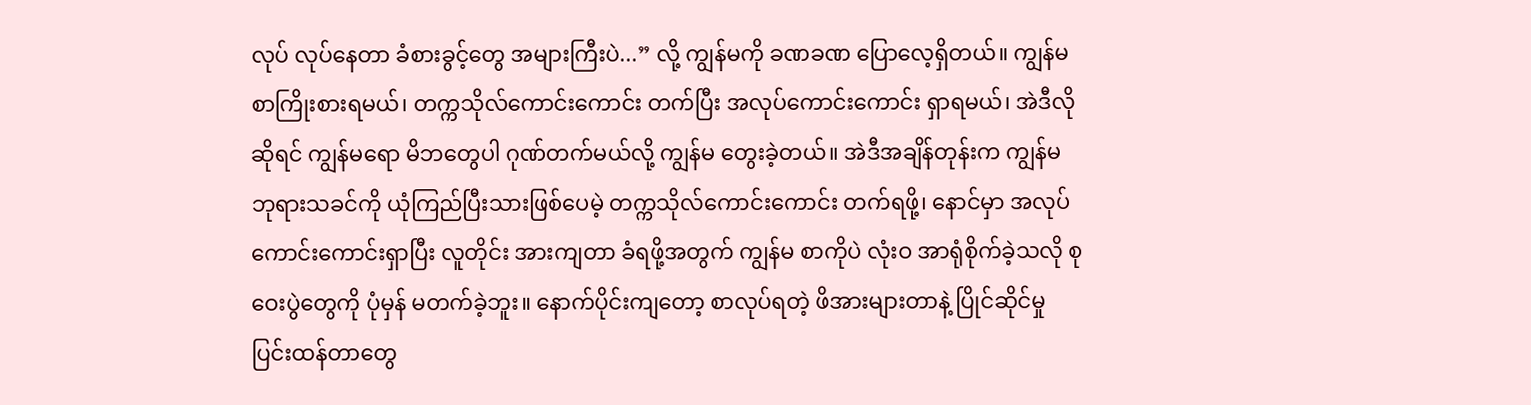လုပ် လုပ်နေတာ ခံစားခွင့်တွေ အများကြီးပဲ...” လို့ ကျွန်မကို ခဏခဏ ပြောလေ့ရှိတယ်။ ကျွန်မ စာကြိုးစားရမယ်၊ တက္ကသိုလ်ကောင်းကောင်း တက်ပြီး အလုပ်ကောင်းကောင်း ရှာရမယ်၊ အဲဒီလိုဆိုရင် ကျွန်မရော မိဘတွေပါ ဂုဏ်တက်မယ်လို့ ကျွန်မ တွေးခဲ့တယ်။ အဲဒီအချိန်တုန်းက ကျွန်မ ဘုရားသခင်ကို ယုံကြည်ပြီးသားဖြစ်ပေမဲ့ တက္ကသိုလ်ကောင်းကောင်း တက်ရဖို့၊ နောင်မှာ အလုပ်ကောင်းကောင်းရှာပြီး လူတိုင်း အားကျတာ ခံရဖို့အတွက် ကျွန်မ စာကိုပဲ လုံးဝ အာရုံစိုက်ခဲ့သလို စုဝေးပွဲတွေကို ပုံမှန် မတက်ခဲ့ဘူး။ နောက်ပိုင်းကျတော့ စာလုပ်ရတဲ့ ဖိအားများတာနဲ့ ပြိုင်ဆိုင်မှု ပြင်းထန်တာတွေ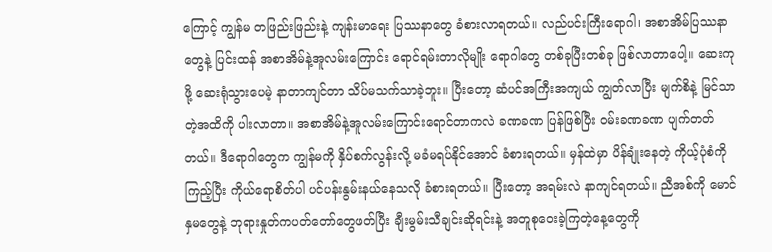ကြောင့် ကျွန်မ တဖြည်းဖြည်းနဲ့ ကျန်းမာရေး ပြဿနာတွေ ခံစားလာရတယ်။ လည်ပင်းကြီးရောဂါ၊ အစာအိမ်ပြဿနာတွေနဲ့ ပြင်းထန် အစာအိမ်နဲ့အူလမ်းကြောင်း ရောင်ရမ်းတာလိုမျိုး ရောဂါတွေ တစ်ခုပြီးတစ်ခု ဖြစ်လာတာပေါ့။ ဆေးကုဖို့ ဆေးရုံသွားပေမဲ့ နာတာကျင်တာ သိပ်မသက်သာခဲ့ဘူး။ ပြီးတော့ ဆံပင်အကြီးအကျယ် ကျွတ်လာပြီး မျက်စိနဲ့ မြင်သာတဲ့အထိကို ပါးလာတာ။ အစာအိမ်နဲ့အူလမ်းကြောင်းရောင်တာကလဲ ခဏခဏ ပြန်ဖြစ်ပြီး ဝမ်းခဏခဏ ပျက်တတ်တယ်။ ဒီရောဂါတွေက ကျွန်မကို နှိပ်စက်လွန်းလို့ မခံမရပ်နိုင်အောင် ခံစားရတယ်။ မှန်ထဲမှာ ပိန်ချုံးနေတဲ့ ကိုယ့်ပုံစံကို ကြည့်ပြီး ကိုယ်ရောစိတ်ပါ ပင်ပန်းနွမ်းနယ်နေသလို ခံစားရတယ်။ ပြီးတော့ အရမ်းလဲ နာကျင်ရတယ်။ ညီအစ်ကို မောင်နှမတွေနဲ့ ဘုရားနှုတ်ကပတ်တော်တွေဖတ်ပြီး ချီးမွမ်းသီချင်းဆိုရင်းနဲ့ အတူစုဝေးခဲ့ကြတဲ့နေ့တွေကို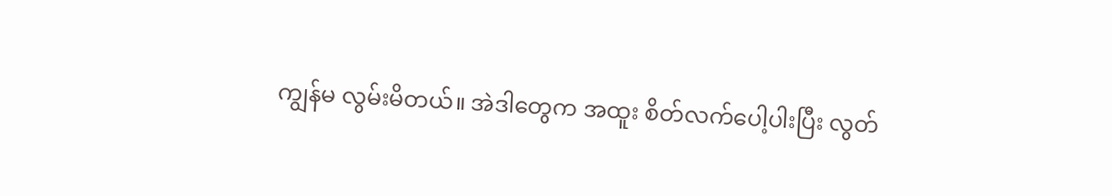ကျွန်မ လွမ်းမိတယ်။ အဲဒါတွေက အထူး စိတ်လက်ပေါ့ပါးပြီး လွတ်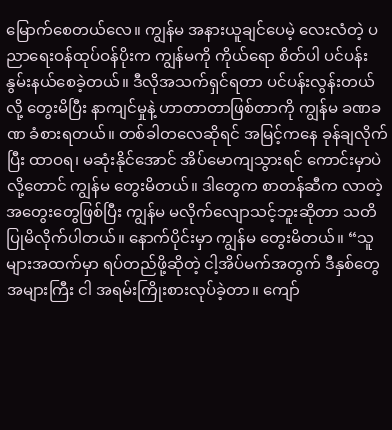မြောက်စေတယ်လေ။ ကျွန်မ အနားယူချင်ပေမဲ့ လေးလံတဲ့ ပညာရေးဝန်ထုပ်ဝန်ပိုးက ကျွန်မကို ကိုယ်ရော စိတ်ပါ ပင်ပန်းနွမ်းနယ်စေခဲ့တယ်။ ဒီလိုအသက်ရှင်ရတာ ပင်ပန်းလွန်းတယ်လို့ တွေးမိပြီး နာကျင်မှုနဲ့ ဟာတာတာဖြစ်တာကို ကျွန်မ ခဏခဏ ခံစားရတယ်။ တစ်ခါတလေဆိုရင် အမြင့်ကနေ ခုန်ချလိုက်ပြီး ထာဝရ၊ မဆုံးနိုင်အောင် အိပ်မောကျသွားရင် ကောင်းမှာပဲလို့တောင် ကျွန်မ တွေးမိတယ်။ ဒါတွေက စာတန်ဆီက လာတဲ့ အတွေးတွေဖြစ်ပြီး ကျွန်မ မလိုက်လျောသင့်ဘူးဆိုတာ သတိပြုမိလိုက်ပါတယ်။ နောက်ပိုင်းမှာ ကျွန်မ တွေးမိတယ်။ “သူများအထက်မှာ ရပ်တည်ဖို့ဆိုတဲ့ ငါ့အိပ်မက်အတွက် ဒီနှစ်တွေအများကြီး ငါ အရမ်းကြိုးစားလုပ်ခဲ့တာ။ ကျော်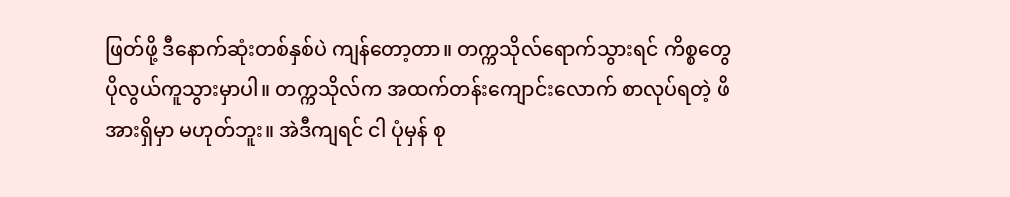ဖြတ်ဖို့ ဒီနောက်ဆုံးတစ်နှစ်ပဲ ကျန်တော့တာ။ တက္ကသိုလ်ရောက်သွားရင် ကိစ္စတွေ ပိုလွယ်ကူသွားမှာပါ။ တက္ကသိုလ်က အထက်တန်းကျောင်းလောက် စာလုပ်ရတဲ့ ဖိအားရှိမှာ မဟုတ်ဘူး။ အဲဒီကျရင် ငါ ပုံမှန် စု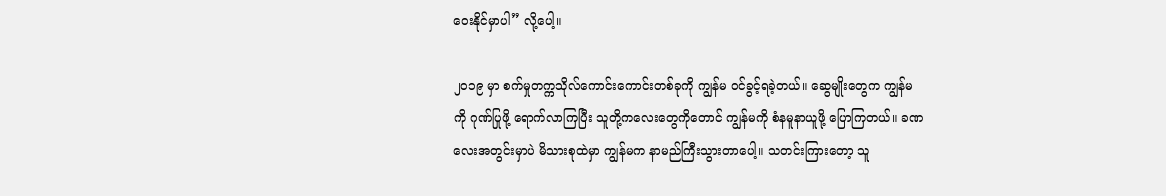ဝေးနိုင်မှာပါ” လို့ပေါ့။

၂၀၁၉ မှာ စက်မှုတက္ကသိုလ်ကောင်းကောင်းတစ်ခုကို ကျွန်မ ဝင်ခွင့်ရခဲ့တယ်။ ဆွေမျိုးတွေက ကျွန်မကို ဂုဏ်ပြုဖို့ ရောက်လာကြပြီး သူတို့ကလေးတွေကိုတောင် ကျွန်မကို စံနမူနာယူဖို့ ပြောကြတယ်။ ခဏလေးအတွင်းမှာပဲ မိသားစုထဲမှာ ကျွန်မက နာမည်ကြီးသွားတာပေါ့။ သတင်းကြားတော့ သူ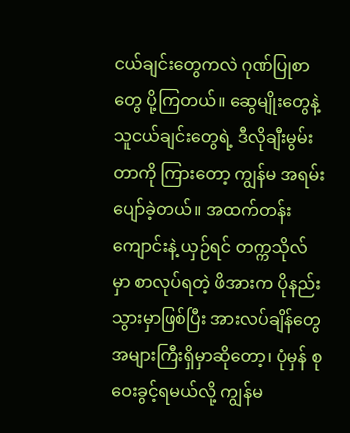ငယ်ချင်းတွေကလဲ ဂုဏ်ပြုစာတွေ ပို့ကြတယ်။ ဆွေမျိုးတွေနဲ့ သူငယ်ချင်းတွေရဲ့ ဒီလိုချီးမွမ်းတာကို ကြားတော့ ကျွန်မ အရမ်းပျော်ခဲ့တယ်။ အထက်တန်းကျောင်းနဲ့ ယှဉ်ရင် တက္ကသိုလ်မှာ စာလုပ်ရတဲ့ ဖိအားက ပိုနည်းသွားမှာဖြစ်ပြီး အားလပ်ချိန်တွေ အများကြီးရှိမှာဆိုတော့၊ ပုံမှန် စုဝေးခွင့်ရမယ်လို့ ကျွန်မ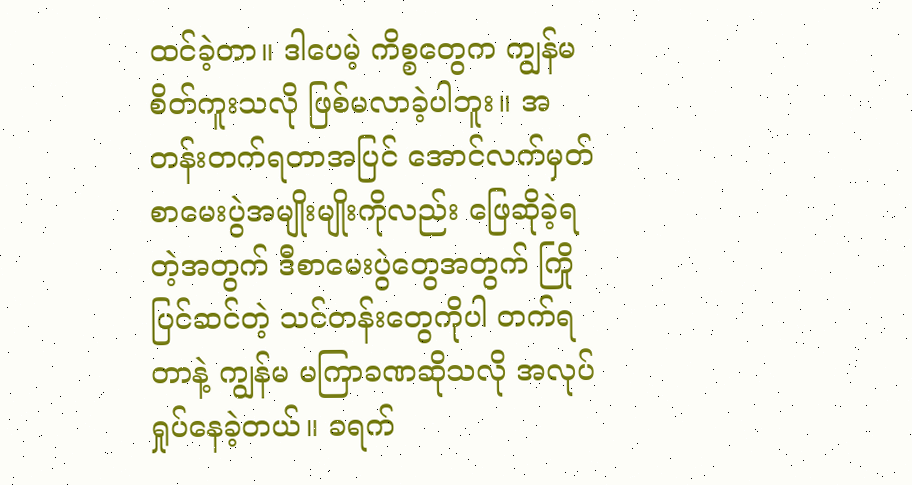ထင်ခဲ့တာ။ ဒါပေမဲ့ ကိစ္စတွေက ကျွန်မ စိတ်ကူးသလို ဖြစ်မလာခဲ့ပါဘူး။ အတန်းတက်ရတာအပြင် အောင်လက်မှတ် စာမေးပွဲအမျိုးမျိုးကိုလည်း ဖြေဆိုခဲ့ရတဲ့အတွက် ဒီစာမေးပွဲတွေအတွက် ကြိုပြင်ဆင်တဲ့ သင်တန်းတွေကိုပါ တက်ရတာနဲ့ ကျွန်မ မကြာခဏဆိုသလို အလုပ်ရှုပ်နေခဲ့တယ်။ ခရက်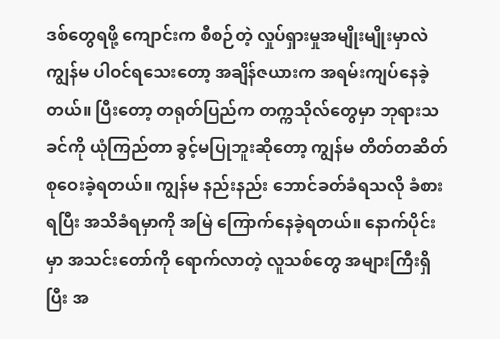ဒစ်တွေရဖို့ ကျောင်းက စီစဉ်တဲ့ လှုပ်ရှားမှုအမျိုးမျိုးမှာလဲ ကျွန်မ ပါဝင်ရသေးတော့ အချိန်ဇယားက အရမ်းကျပ်နေခဲ့တယ်။ ပြီးတော့ တရုတ်ပြည်က တက္ကသိုလ်တွေမှာ ဘုရားသခင်ကို ယုံကြည်တာ ခွင့်မပြုဘူးဆိုတော့ ကျွန်မ တိတ်တဆိတ် စုဝေးခဲ့ရတယ်။ ကျွန်မ နည်းနည်း ဘောင်ခတ်ခံရသလို ခံစားရပြီး အသိခံရမှာကို အမြဲ ကြောက်နေခဲ့ရတယ်။ နောက်ပိုင်းမှာ အသင်းတော်ကို ရောက်လာတဲ့ လူသစ်တွေ အများကြီးရှိပြီး အ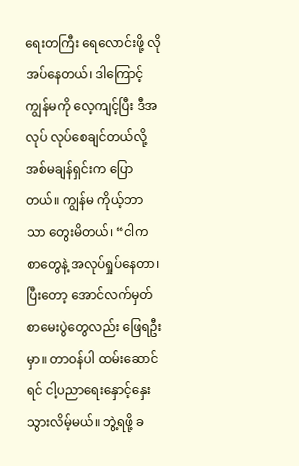ရေးတကြီး ရေလောင်းဖို့ လိုအပ်နေတယ်၊ ဒါကြောင့် ကျွန်မကို လေ့ကျင့်ပြီး ဒီအလုပ် လုပ်စေချင်တယ်လို့ အစ်မချန်ရှင်းက ပြောတယ်။ ကျွန်မ ကိုယ့်ဘာသာ တွေးမိတယ်၊ “ငါက စာတွေနဲ့ အလုပ်ရှုပ်နေတာ၊ ပြီးတော့ အောင်လက်မှတ် စာမေးပွဲတွေလည်း ဖြေရဦးမှာ။ တာဝန်ပါ ထမ်းဆောင်ရင် ငါ့ပညာရေးနှောင့်နှေးသွားလိမ့်မယ်။ ဘွဲ့ရဖို့ ခ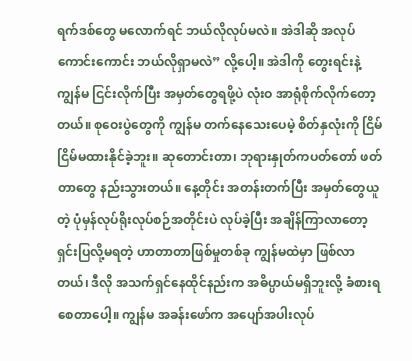ရက်ဒစ်တွေ မလောက်ရင် ဘယ်လိုလုပ်မလဲ။ အဲဒါဆို အလုပ်ကောင်းကောင်း ဘယ်လိုရှာမလဲ” လို့ပေါ့။ အဲဒါကို တွေးရင်းနဲ့ ကျွန်မ ငြင်းလိုက်ပြီး အမှတ်တွေရဖို့ပဲ လုံးဝ အာရုံစိုက်လိုက်တော့တယ်။ စုဝေးပွဲတွေကို ကျွန်မ တက်နေသေးပေမဲ့ စိတ်နှလုံးကို ငြိမ်ငြိမ်မထားနိုင်ခဲ့ဘူး။ ဆုတောင်းတာ၊ ဘုရားနှုတ်ကပတ်တော် ဖတ်တာတွေ နည်းသွားတယ်။ နေ့တိုင်း အတန်းတက်ပြီး အမှတ်တွေယူတဲ့ ပုံမှန်လုပ်ရိုးလုပ်စဉ်အတိုင်းပဲ လုပ်ခဲ့ပြီး အချိန်ကြာလာတော့ ရှင်းပြလို့မရတဲ့ ဟာတာတာဖြစ်မှုတစ်ခု ကျွန်မထဲမှာ ဖြစ်လာတယ်၊ ဒီလို အသက်ရှင်နေထိုင်နည်းက အဓိပ္ပာယ်မရှိဘူးလို့ ခံစားရစေတာပေါ့။ ကျွန်မ အခန်းဖော်က အပျော်အပါးလုပ်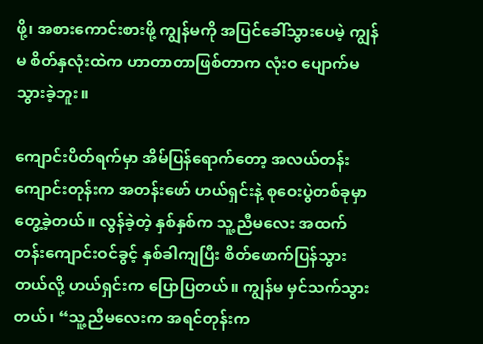ဖို့၊ အစားကောင်းစားဖို့ ကျွန်မကို အပြင်ခေါ်သွားပေမဲ့ ကျွန်မ စိတ်နှလုံးထဲက ဟာတာတာဖြစ်တာက လုံးဝ ပျောက်မသွားခဲ့ဘူး။

ကျောင်းပိတ်ရက်မှာ အိမ်ပြန်ရောက်တော့ အလယ်တန်းကျောင်းတုန်းက အတန်းဖော် ဟယ်ရှင်းနဲ့ စုဝေးပွဲတစ်ခုမှာ တွေ့ခဲ့တယ်။ လွန်ခဲ့တဲ့ နှစ်နှစ်က သူ့ညီမလေး အထက်တန်းကျောင်းဝင်ခွင့် နှစ်ခါကျပြီး စိတ်ဖောက်ပြန်သွားတယ်လို့ ဟယ်ရှင်းက ပြောပြတယ်။ ကျွန်မ မှင်သက်သွားတယ်၊ “သူ့ညီမလေးက အရင်တုန်းက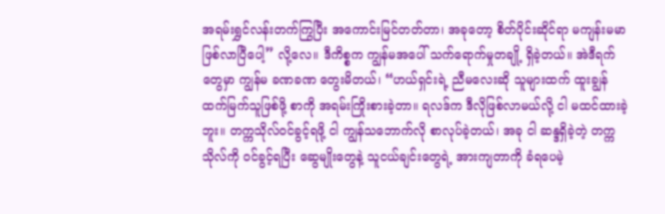အရမ်းရွှင်လန်းတက်ကြွပြီး အကောင်းမြင်တတ်တာ၊ အခုတော့ စိတ်ပိုင်းဆိုင်ရာ မကျန်းမမာဖြစ်လာပြီပေါ့” လို့လေ။ ဒီကိစ္စက ကျွန်မအပေါ် သက်ရောက်မှုတချို့ ရှိခဲ့တယ်။ အဲဒီရက်တွေမှာ ကျွန်မ ခဏခဏ တွေးမိတယ်၊ “ဟယ်ရှင်းရဲ့ ညီမလေးဆို သူများထက် ထူးချွန်ထက်မြက်သူဖြစ်ဖို့ စာကို အရမ်းကြိုးစားခဲ့တာ။ ရလဒ်က ဒီလိုဖြစ်လာမယ်လို့ ငါ မထင်ထားခဲ့ဘူး။ တက္ကသိုလ်ဝင်ခွင့်ရဖို့ ငါ ကျွန်သဘောက်လို စာလုပ်ခဲ့တယ်၊ အခု ငါ ဆန္ဒရှိခဲ့တဲ့ တက္ကသိုလ်ကို ဝင်ခွင့်ရပြီး ဆွေမျိုးတွေနဲ့ သူငယ်ချင်းတွေရဲ့ အားကျတာကို ခံရပေမဲ့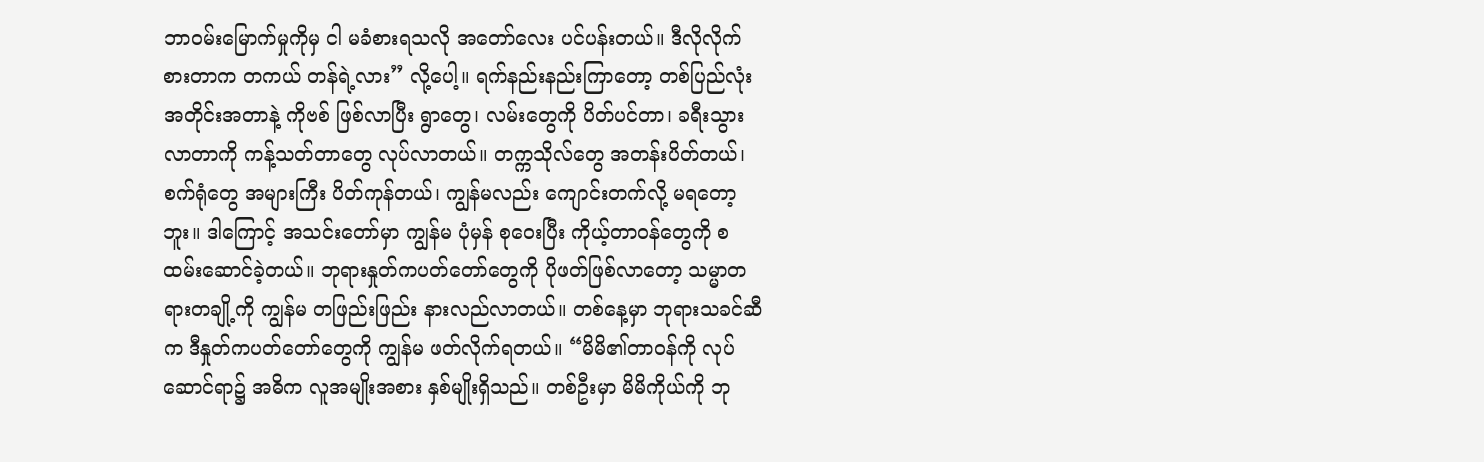ဘာဝမ်းမြောက်မှုကိုမှ ငါ မခံစားရသလို အတော်လေး ပင်ပန်းတယ်။ ဒီလိုလိုက်စားတာက တကယ် တန်ရဲ့လား” လို့ပေါ့။ ရက်နည်းနည်းကြာတော့ တစ်ပြည်လုံးအတိုင်းအတာနဲ့ ကိုဗစ် ဖြစ်လာပြီး ရွာတွေ၊ လမ်းတွေကို ပိတ်ပင်တာ၊ ခရီးသွားလာတာကို ကန့်သတ်တာတွေ လုပ်လာတယ်။ တက္ကသိုလ်တွေ အတန်းပိတ်တယ်၊ စက်ရုံတွေ အများကြီး ပိတ်ကုန်တယ်၊ ကျွန်မလည်း ကျောင်းတက်လို့ မရတော့ဘူး။ ဒါကြောင့် အသင်းတော်မှာ ကျွန်မ ပုံမှန် စုဝေးပြီး ကိုယ့်တာဝန်တွေကို စထမ်းဆောင်ခဲ့တယ်။ ဘုရားနှုတ်ကပတ်တော်တွေကို ပိုဖတ်ဖြစ်လာတော့ သမ္မာတရားတချို့ကို ကျွန်မ တဖြည်းဖြည်း နားလည်လာတယ်။ တစ်နေ့မှာ ဘုရားသခင်ဆီက ဒီနှုတ်ကပတ်တော်တွေကို ကျွန်မ ဖတ်လိုက်ရတယ်။ “မိမိ၏တာဝန်ကို လုပ်ဆောင်ရာ၌ အဓိက လူအမျိုးအစား နှစ်မျိုးရှိသည်။ တစ်ဦးမှာ မိမိကိုယ်ကို ဘု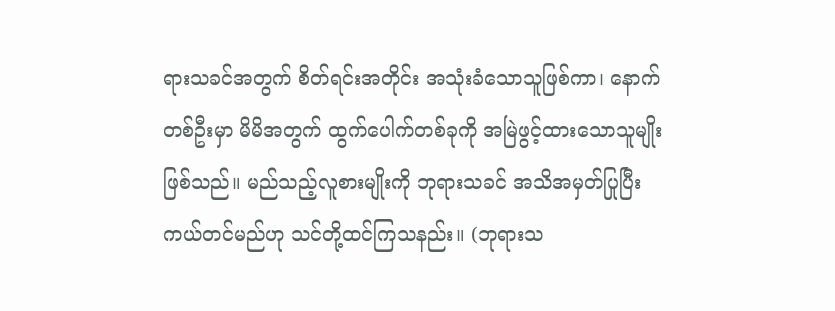ရားသခင်အတွက် စိတ်ရင်းအတိုင်း အသုံးခံသောသူဖြစ်ကာ၊ နောက်တစ်ဦးမှာ မိမိအတွက် ထွက်ပေါက်တစ်ခုကို အမြဲဖွင့်ထားသောသူမျိုး ဖြစ်သည်။ မည်သည့်လူစားမျိုးကို ဘုရားသခင် အသိအမှတ်ပြုပြီး ကယ်တင်မည်ဟု သင်တို့ထင်ကြသနည်း။ (ဘုရားသ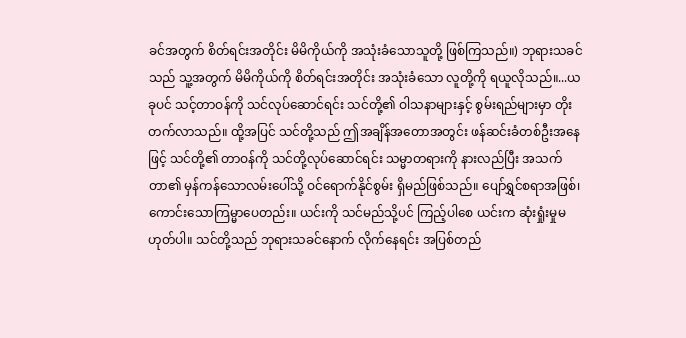ခင်အတွက် စိတ်ရင်းအတိုင်း မိမိကိုယ်ကို အသုံးခံသောသူတို့ ဖြစ်ကြသည်။) ဘုရားသခင်သည် သူ့အတွက် မိမိကိုယ်ကို စိတ်ရင်းအတိုင်း အသုံးခံသော လူတို့ကို ရယူလိုသည်။...ယခုပင် သင့်တာဝန်ကို သင်လုပ်ဆောင်ရင်း သင်တို့၏ ဝါသနာများနှင့် စွမ်းရည်များမှာ တိုးတက်လာသည်။ ထို့အပြင် သင်တို့သည် ဤအချိန်အတောအတွင်း ဖန်ဆင်းခံတစ်ဦးအနေဖြင့် သင်တို့၏ တာဝန်ကို သင်တို့လုပ်ဆောင်ရင်း သမ္မာတရားကို နားလည်ပြီး အသက်တာ၏ မှန်ကန်သောလမ်းပေါ်သို့ ဝင်ရောက်နိုင်စွမ်း ရှိမည်ဖြစ်သည်။ ပျော်ရွှင်စရာအဖြစ်၊ ကောင်းသောကြမ္မာပေတည်း။ ယင်းကို သင်မည်သို့ပင် ကြည့်ပါစေ ယင်းက ဆုံးရှုံးမှုမဟုတ်ပါ။ သင်တို့သည် ဘုရားသခင်နောက် လိုက်နေရင်း အပြစ်တည်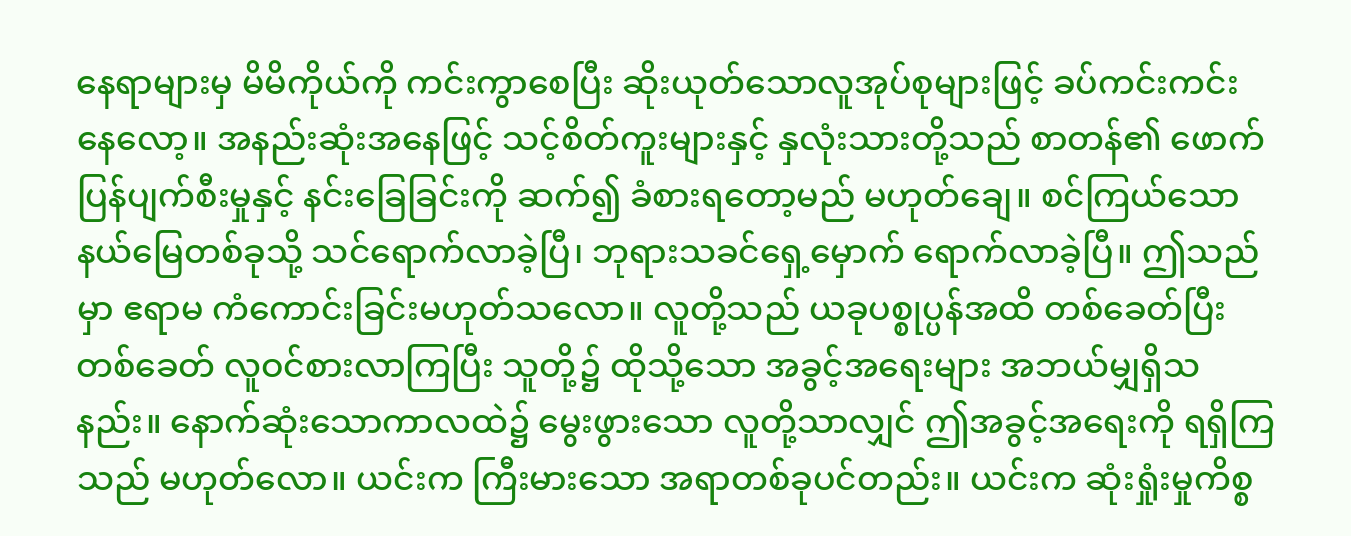နေရာများမှ မိမိကိုယ်ကို ကင်းကွာစေပြီး ဆိုးယုတ်သောလူအုပ်စုများဖြင့် ခပ်ကင်းကင်းနေလော့။ အနည်းဆုံးအနေဖြင့် သင့်စိတ်ကူးများနှင့် နှလုံးသားတို့သည် စာတန်၏ ဖောက်ပြန်ပျက်စီးမှုနှင့် နင်းခြေခြင်းကို ဆက်၍ ခံစားရတော့မည် မဟုတ်ချေ။ စင်ကြယ်သော နယ်မြေတစ်ခုသို့ သင်ရောက်လာခဲ့ပြီ၊ ဘုရားသခင်ရှေ့မှောက် ရောက်လာခဲ့ပြီ။ ဤသည်မှာ ဧရာမ ကံကောင်းခြင်းမဟုတ်သလော။ လူတို့သည် ယခုပစ္စုပ္ပန်အထိ တစ်ခေတ်ပြီးတစ်ခေတ် လူဝင်စားလာကြပြီး သူတို့၌ ထိုသို့သော အခွင့်အရေးများ အဘယ်မျှရှိသနည်း။ နောက်ဆုံးသောကာလထဲ၌ မွေးဖွားသော လူတို့သာလျှင် ဤအခွင့်အရေးကို ရရှိကြသည် မဟုတ်လော။ ယင်းက ကြီးမားသော အရာတစ်ခုပင်တည်း။ ယင်းက ဆုံးရှုံးမှုကိစ္စ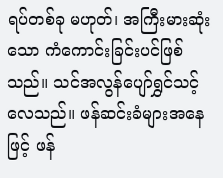ရပ်တစ်ခု မဟုတ်၊ အကြီးမားဆုံးသော ကံကောင်းခြင်းပင်ဖြစ်သည်။ သင်အလွန်ပျော်ရွှင်သင့်လေသည်။ ဖန်ဆင်းခံများအနေဖြင့် ဖန်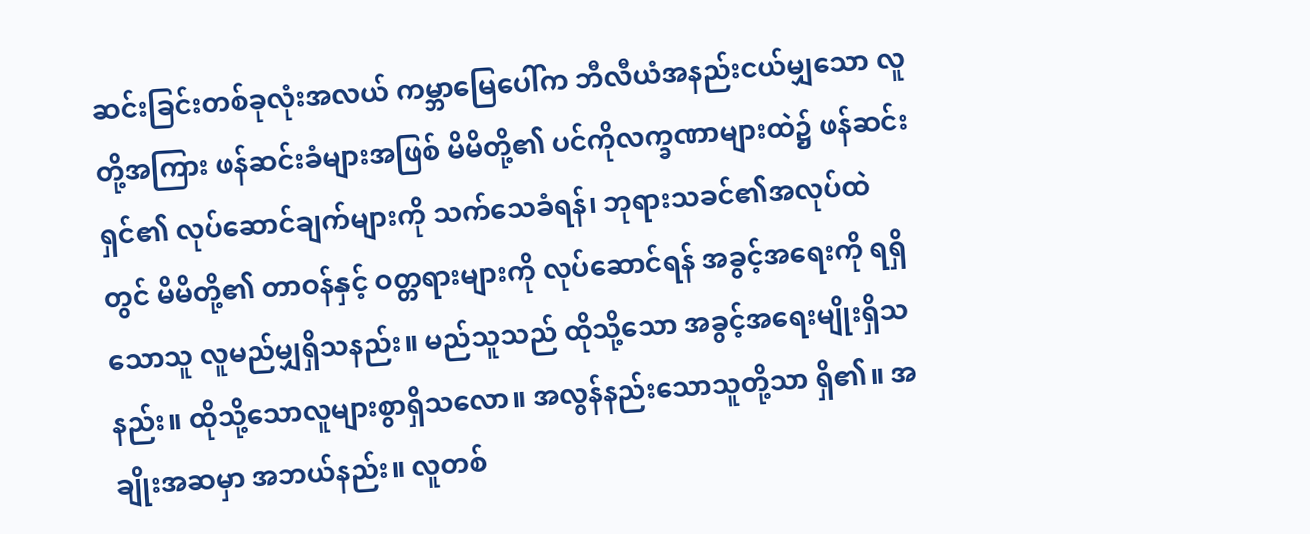ဆင်းခြင်းတစ်ခုလုံးအလယ် ကမ္ဘာမြေပေါ်က ဘီလီယံအနည်းငယ်မျှသော လူတို့အကြား ဖန်ဆင်းခံများအဖြစ် မိမိတို့၏ ပင်ကိုလက္ခဏာများထဲ၌ ဖန်ဆင်းရှင်၏ လုပ်ဆောင်ချက်များကို သက်သေခံရန်၊ ဘုရားသခင်၏အလုပ်ထဲတွင် မိမိတို့၏ တာဝန်နှင့် ဝတ္တရားများကို လုပ်ဆောင်ရန် အခွင့်အရေးကို ရရှိသောသူ လူမည်မျှရှိသနည်း။ မည်သူသည် ထိုသို့သော အခွင့်အရေးမျိုးရှိသနည်း။ ထိုသို့သောလူများစွာရှိသလော။ အလွန်နည်းသောသူတို့သာ ရှိ၏။ အချိုးအဆမှာ အဘယ်နည်း။ လူတစ်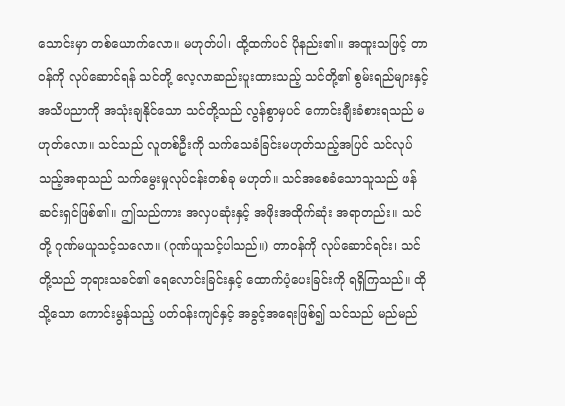သောင်းမှာ တစ်ယောက်လော။ မဟုတ်ပါ၊ ထို့ထက်ပင် ပိုနည်း၏။ အထူးသဖြင့် တာဝန်ကို လုပ်ဆောင်ရန် သင်တို့ လေ့လာဆည်းပူးထားသည့် သင်တို့၏ စွမ်းရည်များနှင့် အသိပညာကို အသုံးချနိုင်သော သင်တို့သည် လွန်စွာမှပင် ကောင်းချီးခံစားရသည် မဟုတ်လော။ သင်သည် လူတစ်ဦးကို သက်သေခံခြင်းမဟုတ်သည့်အပြင် သင်လုပ်သည့်အရာသည် သက်မွေးမှုလုပ်ငန်းတစ်ခု မဟုတ်။ သင်အစေခံသောသူသည် ဖန်ဆင်းရှင်ဖြစ်၏။ ဤသည်ကား အလှပဆုံးနှင့် အဖိုးအထိုက်ဆုံး အရာတည်း။ သင်တို့ ဂုဏ်မယူသင့်သလော။ (ဂုဏ်ယူသင့်ပါသည်။) တာဝန်ကို လုပ်ဆောင်ရင်း၊ သင်တို့သည် ဘုရားသခင်၏ ရေလောင်းခြင်းနှင့် ထောက်ပံ့ပေးခြင်းကို ရရှိကြသည်။ ထိုသို့သော ကောင်းမွန်သည့် ပတ်ဝန်းကျင်နှင့် အခွင့်အရေးဖြစ်၍ သင်သည် မည်မည်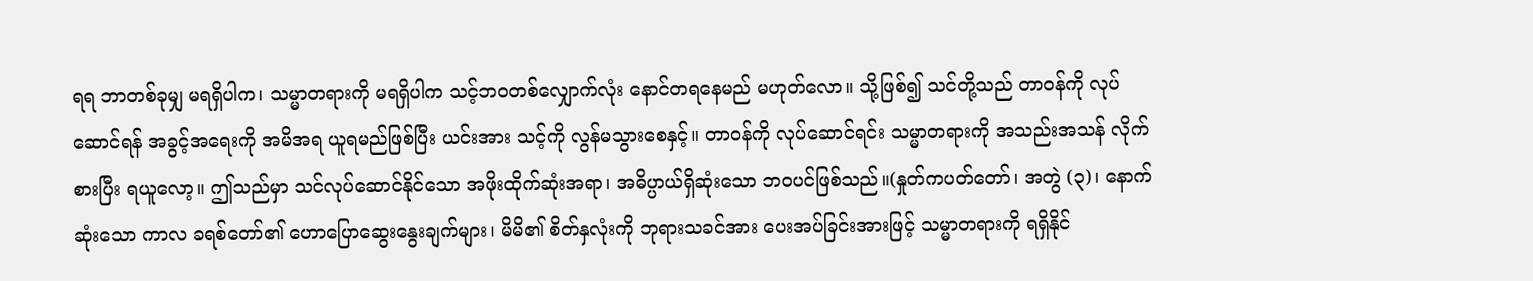ရရ ဘာတစ်ခုမျှ မရရှိပါက၊ သမ္မာတရားကို မရရှိပါက သင့်ဘဝတစ်လျှောက်လုံး နောင်တရနေမည် မဟုတ်လော။ သို့ဖြစ်၍ သင်တို့သည် တာဝန်ကို လုပ်ဆောင်ရန် အခွင့်အရေးကို အမိအရ ယူရမည်ဖြစ်ပြီး ယင်းအား သင့်ကို လွန်မသွားစေနှင့်။ တာဝန်ကို လုပ်ဆောင်ရင်း သမ္မာတရားကို အသည်းအသန် လိုက်စားပြီး ရယူလော့။ ဤသည်မှာ သင်လုပ်ဆောင်နိုင်သော အဖိုးထိုက်ဆုံးအရာ၊ အဓိပ္ပာယ်ရှိဆုံးသော ဘဝပင်ဖြစ်သည်။(နှုတ်ကပတ်တော်၊ အတွဲ (၃)၊ နောက်ဆုံးသော ကာလ ခရစ်တော်၏ ဟောပြောဆွေးနွေးချက်များ၊ မိမိ၏ စိတ်နှလုံးကို ဘုရားသခင်အား ပေးအပ်ခြင်းအားဖြင့် သမ္မာတရားကို ရရှိနိုင်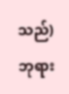သည်) ဘုရား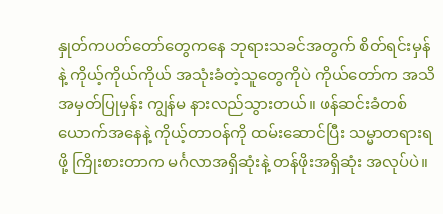နှုတ်ကပတ်တော်တွေကနေ ဘုရားသခင်အတွက် စိတ်ရင်းမှန်နဲ့ ကိုယ့်ကိုယ်ကိုယ် အသုံးခံတဲ့သူတွေကိုပဲ ကိုယ်တော်က အသိအမှတ်ပြုမှန်း ကျွန်မ နားလည်သွားတယ်။ ဖန်ဆင်းခံတစ်ယောက်အနေနဲ့ ကိုယ့်တာဝန်ကို ထမ်းဆောင်ပြီး သမ္မာတရားရဖို့ ကြိုးစားတာက မင်္ဂလာအရှိဆုံးနဲ့ တန်ဖိုးအရှိဆုံး အလုပ်ပဲ။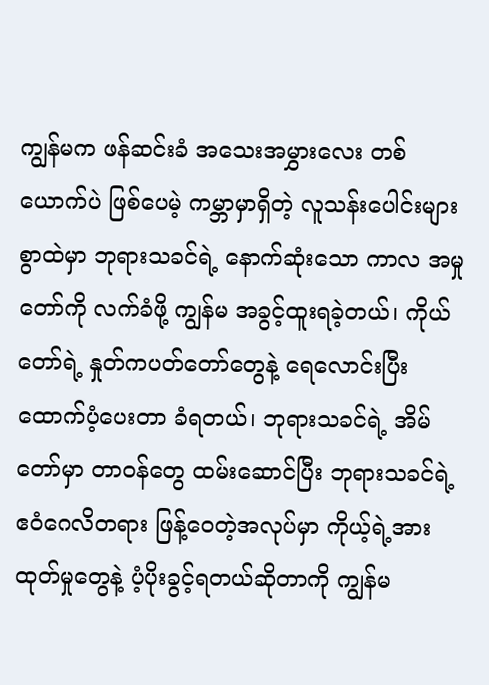ကျွန်မက ဖန်ဆင်းခံ အသေးအမွှားလေး တစ်ယောက်ပဲ ဖြစ်ပေမဲ့ ကမ္ဘာမှာရှိတဲ့ လူသန်းပေါင်းများစွာထဲမှာ ဘုရားသခင်ရဲ့ နောက်ဆုံးသော ကာလ အမှုတော်ကို လက်ခံဖို့ ကျွန်မ အခွင့်ထူးရခဲ့တယ်၊ ကိုယ်တော်ရဲ့ နှုတ်ကပတ်တော်တွေနဲ့ ရေလောင်းပြီး ထောက်ပံ့ပေးတာ ခံရတယ်၊ ဘုရားသခင်ရဲ့ အိမ်တော်မှာ တာဝန်တွေ ထမ်းဆောင်ပြီး ဘုရားသခင်ရဲ့ ဧဝံဂေလိတရား ဖြန့်ဝေတဲ့အလုပ်မှာ ကိုယ့်ရဲ့အားထုတ်မှုတွေနဲ့ ပံ့ပိုးခွင့်ရတယ်ဆိုတာကို ကျွန်မ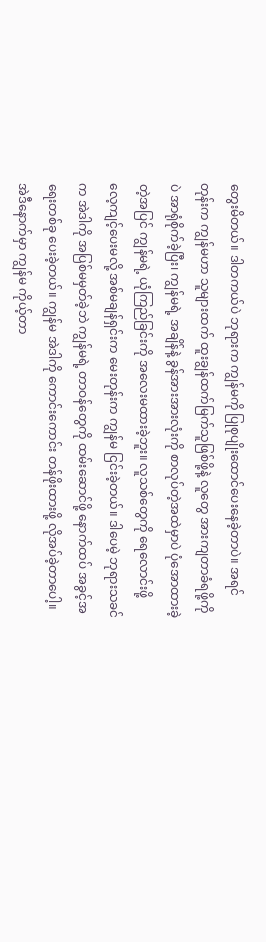တွေးမိတယ်။ ဒါတကယ်ပဲ ဘုရားက ကျွန်မကို ပြုစုပျိုးထောင်ပေးနေခဲ့တာပဲ။ အရင်တုန်းက ကျွန်မဟာ သူများထက် ထူးချွန်ထက်မြက်သူဖြစ်ဖို့နဲ့ လူတွေ အားကျတာခံရဖို့ကိုပဲ အာရုံစိုက်ခဲ့ပြီး၊ ကျွန်မရဲ့ အချိန်နဲ့ ခွန်အားအားလုံးကို စာလုပ်တဲ့အထဲမှာပဲ ပုံအောထားခဲ့တဲ့အပြင် ကျွန်မရဲ့ ယုံကြည်ခြင်းကို အလေးမထားခဲ့ဘူး။ လူသစ်တွေကို ရေလောင်းဖို့ လေ့ကျင့်ပေးမလို့ အစ်မချန်ရှင်းက မေးတုန်းက ကျွန်မ ငြင်းခဲ့တယ်။ ဒါပေမဲ့ ဘုရားသခင်က အဲဒါကို အပြစ်မမှတ်ခဲ့ဘဲ ကျွန်မရဲ့ တာဝန်တွေကို ထမ်းဆောင်ဖို့ နောက်ထပ် အခွင့်အရေးတစ်ခု ပေးခဲ့တယ်။ ကျွန်မ အဲဒါကို ကောင်းကောင်း တန်ဖိုးထားဖို့ လိုအပ်ခဲ့တာပေါ့။ အဲဒီနောက်မှာ ကျွန်မ ကိုယ့်တာ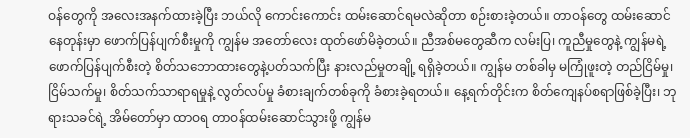ဝန်တွေကို အလေးအနက်ထားခဲ့ပြီး ဘယ်လို ကောင်းကောင်း ထမ်းဆောင်ရမလဲဆိုတာ စဉ်းစားခဲ့တယ်။ တာဝန်တွေ ထမ်းဆောင်နေတုန်းမှာ ဖောက်ပြန်ပျက်စီးမှုကို ကျွန်မ အတော်လေး ထုတ်ဖော်မိခဲ့တယ်။ ညီအစ်မတွေဆီက လမ်းပြ၊ ကူညီမှုတွေနဲ့ ကျွန်မရဲ့ ဖောက်ပြန်ပျက်စီးတဲ့ စိတ်သဘောထားတွေနဲ့ပတ်သက်ပြီး နားလည်မှုတချို့ ရရှိခဲ့တယ်။ ကျွန်မ တစ်ခါမှ မကြုံဖူးတဲ့ တည်ငြိမ်မှု၊ ငြိမ်သက်မှု၊ စိတ်သက်သာရာရမှုနဲ့ လွတ်လပ်မှု ခံစားချက်တစ်ခုကို ခံစားခဲ့ရတယ်။ နေ့ရက်တိုင်းက စိတ်ကျေနပ်စရာဖြစ်ခဲ့ပြီး၊ ဘုရားသခင်ရဲ့ အိမ်တော်မှာ ထာဝရ တာဝန်ထမ်းဆောင်သွားဖို့ ကျွန်မ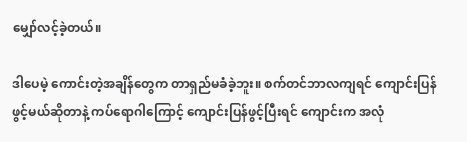မျှော်လင့်ခဲ့တယ်။

ဒါပေမဲ့ ကောင်းတဲ့အချိန်တွေက တာရှည်မခံခဲ့ဘူး။ စက်တင်ဘာလကျရင် ကျောင်းပြန်ဖွင့်မယ်ဆိုတာနဲ့ ကပ်ရောဂါကြောင့် ကျောင်းပြန်ဖွင့်ပြီးရင် ကျောင်းက အလုံ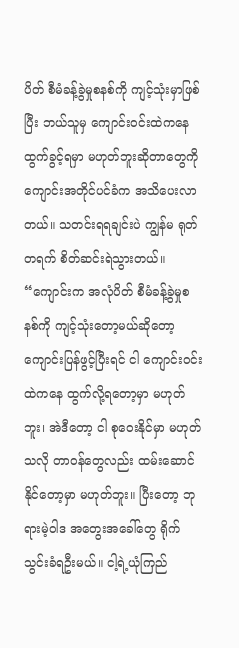ပိတ် စီမံခန့်ခွဲမှုစနစ်ကို ကျင့်သုံးမှာဖြစ်ပြီး ဘယ်သူမှ ကျောင်းဝင်းထဲကနေ ထွက်ခွင့်ရမှာ မဟုတ်ဘူးဆိုတာတွေကို ကျောင်းအတိုင်ပင်ခံက အသိပေးလာတယ်။ သတင်းရရချင်းပဲ ကျွန်မ ရုတ်တရက် စိတ်ဆင်းရဲသွားတယ်။ “ကျောင်းက အလုံပိတ် စီမံခန့်ခွဲမှုစနစ်ကို ကျင့်သုံးတော့မယ်ဆိုတော့ ကျောင်းပြန်ဖွင့်ပြီးရင် ငါ ကျောင်းဝင်းထဲကနေ ထွက်လို့ရတော့မှာ မဟုတ်ဘူး၊ အဲဒီတော့ ငါ စုဝေးနိုင်မှာ မဟုတ်သလို တာဝန်တွေလည်း ထမ်းဆောင်နိုင်တော့မှာ မဟုတ်ဘူး။ ပြီးတော့ ဘုရားမဲ့ဝါဒ အတွေးအခေါ်တွေ ရိုက်သွင်းခံရဦးမယ်။ ငါ့ရဲ့ယုံကြည်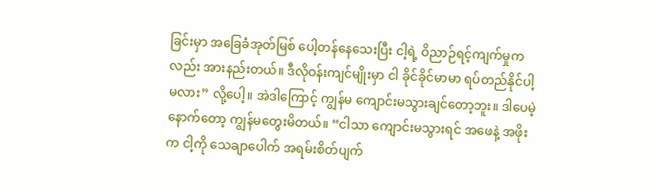ခြင်းမှာ အခြေခံအုတ်မြစ် ပေါ့တန်နေသေးပြီး ငါ့ရဲ့ ဝိညာဉ်ရင့်ကျက်မှုကလည်း အားနည်းတယ်။ ဒီလိုဝန်းကျင်မျိုးမှာ ငါ ခိုင်ခိုင်မာမာ ရပ်တည်နိုင်ပါ့မလား” လို့ပေါ့။ အဲဒါကြောင့် ကျွန်မ ကျောင်းမသွားချင်တော့ဘူး။ ဒါပေမဲ့ နောက်တော့ ကျွန်မတွေးမိတယ်။ “ငါသာ ကျောင်းမသွားရင် အဖေနဲ့ အဖိုးက ငါ့ကို သေချာပေါက် အရမ်းစိတ်ပျက်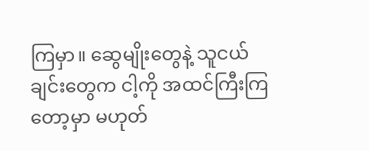ကြမှာ။ ဆွေမျိုးတွေနဲ့ သူငယ်ချင်းတွေက ငါ့ကို အထင်ကြီးကြတော့မှာ မဟုတ်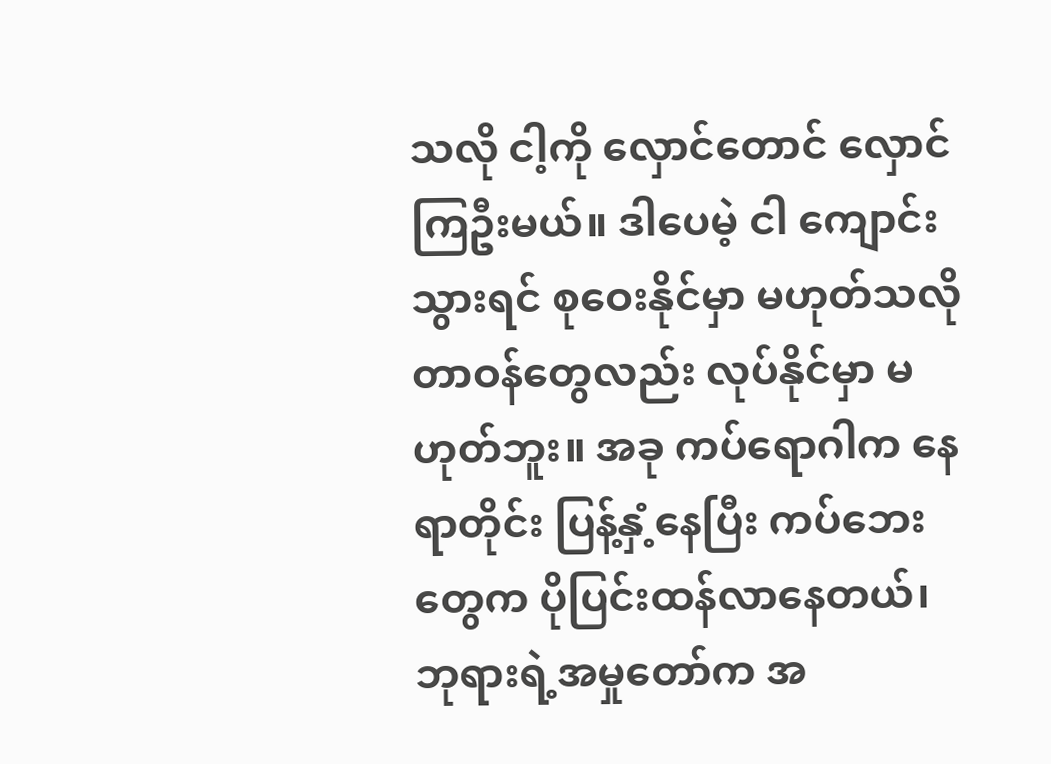သလို ငါ့ကို လှောင်တောင် လှောင်ကြဦးမယ်။ ဒါပေမဲ့ ငါ ကျောင်းသွားရင် စုဝေးနိုင်မှာ မဟုတ်သလို တာဝန်တွေလည်း လုပ်နိုင်မှာ မဟုတ်ဘူး။ အခု ကပ်ရောဂါက နေရာတိုင်း ပြန့်နှံ့နေပြီး ကပ်ဘေးတွေက ပိုပြင်းထန်လာနေတယ်၊ ဘုရားရဲ့အမှုတော်က အ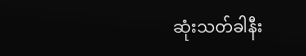ဆုံးသတ်ခါနီး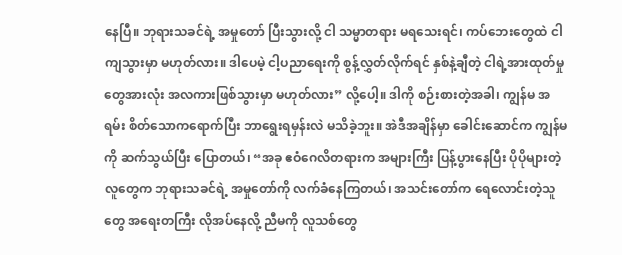နေပြီ။ ဘုရားသခင်ရဲ့ အမှုတော် ပြီးသွားလို့ ငါ သမ္မာတရား မရသေးရင်၊ ကပ်ဘေးတွေထဲ ငါ ကျသွားမှာ မဟုတ်လား။ ဒါပေမဲ့ ငါ့ပညာရေးကို စွန့်လွှတ်လိုက်ရင် နှစ်နဲ့ချီတဲ့ ငါရဲ့အားထုတ်မှုတွေအားလုံး အလကားဖြစ်သွားမှာ မဟုတ်လား” လို့ပေါ့။ ဒါကို စဉ်းစားတဲ့အခါ၊ ကျွန်မ အရမ်း စိတ်သောကရောက်ပြီး ဘာရွေးရမှန်းလဲ မသိခဲ့ဘူး။ အဲဒီအချိန်မှာ ခေါင်းဆောင်က ကျွန်မကို ဆက်သွယ်ပြီး ပြောတယ်၊ “အခု ဧဝံဂေလိတရားက အများကြီး ပြန့်ပွားနေပြီး ပိုပိုများတဲ့ လူတွေက ဘုရားသခင်ရဲ့ အမှုတော်ကို လက်ခံနေကြတယ်၊ အသင်းတော်က ရေလောင်းတဲ့သူတွေ အရေးတကြီး လိုအပ်နေလို့ ညီမကို လူသစ်တွေ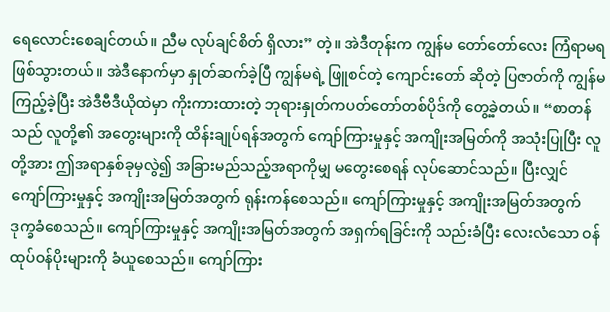ရေလောင်းစေချင်တယ်။ ညီမ လုပ်ချင်စိတ် ရှိလား” တဲ့။ အဲဒီတုန်းက ကျွန်မ တော်တော်လေး ကြံရာမရဖြစ်သွားတယ်။ အဲဒီနောက်မှာ နှုတ်ဆက်ခဲ့ပြီ ကျွန်မရဲ့ ဖြူစင်တဲ့ ကျောင်းတော် ဆိုတဲ့ ပြဇာတ်ကို ကျွန်မ ကြည့်ခဲ့ပြီး အဲဒီဗီဒီယိုထဲမှာ ကိုးကားထားတဲ့ ဘုရားနှုတ်ကပတ်တော်တစ်ပိုဒ်ကို တွေ့ခဲ့တယ်။ “စာတန်သည် လူတို့၏ အတွေးများကို ထိန်းချုပ်ရန်အတွက် ကျော်ကြားမှုနှင့် အကျိုးအမြတ်ကို အသုံးပြုပြီး လူတို့အား ဤအရာနှစ်ခုမှလွဲ၍ အခြားမည်သည့်အရာကိုမျှ မတွေးစေရန် လုပ်ဆောင်သည်။ ပြီးလျှင် ကျော်ကြားမှုနှင့် အကျိုးအမြတ်အတွက် ရုန်းကန်စေသည်။ ကျော်ကြားမှုနှင့် အကျိုးအမြတ်အတွက် ဒုက္ခခံစေသည်။ ကျော်ကြားမှုနှင့် အကျိုးအမြတ်အတွက် အရှက်ရခြင်းကို သည်းခံပြီး လေးလံသော ဝန်ထုပ်ဝန်ပိုးများကို ခံယူစေသည်။ ကျော်ကြား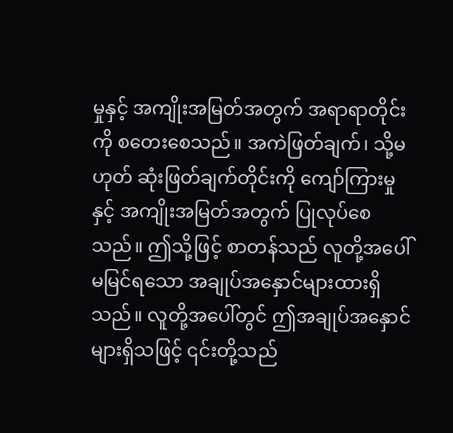မှုနှင့် အကျိုးအမြတ်အတွက် အရာရာတိုင်းကို စတေးစေသည်။ အကဲဖြတ်ချက်၊ သို့မဟုတ် ဆုံးဖြတ်ချက်တိုင်းကို ကျော်ကြားမှုနှင့် အကျိုးအမြတ်အတွက် ပြုလုပ်စေသည်။ ဤသို့ဖြင့် စာတန်သည် လူတို့အပေါ် မမြင်ရသော အချုပ်အနှောင်များထားရှိသည်။ လူတို့အပေါ်တွင် ဤအချုပ်အနှောင်များရှိသဖြင့် ၎င်းတို့သည်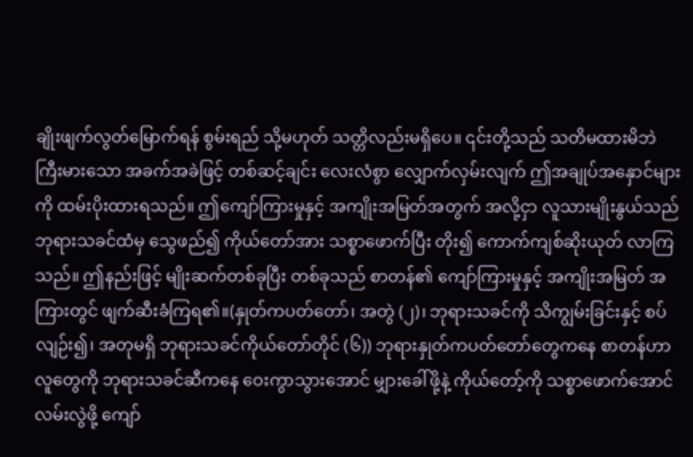ချိုးဖျက်လွတ်မြောက်ရန် စွမ်းရည် သို့မဟုတ် သတ္တိလည်းမရှိပေ။ ၎င်းတို့သည် သတိမထားမိဘဲ ကြီးမားသော အခက်အခဲဖြင့် တစ်ဆင့်ချင်း လေးလံစွာ လျှောက်လှမ်းလျက် ဤအချုပ်အနှောင်များကို ထမ်းပိုးထားရသည်။ ဤကျော်ကြားမှုနှင့် အကျိုးအမြတ်အတွက် အလို့ငှာ လူသားမျိုးနွယ်သည် ဘုရားသခင်ထံမှ သွေဖည်၍ ကိုယ်တော်အား သစ္စာဖောက်ပြီး တိုး၍ ကောက်ကျစ်ဆိုးယုတ် လာကြသည်။ ဤနည်းဖြင့် မျိုးဆက်တစ်ခုပြီး တစ်ခုသည် စာတန်၏ ကျော်ကြားမှုနှင့် အကျိုးအမြတ် အကြားတွင် ဖျက်ဆီးခံကြရ၏။(နှုတ်ကပတ်တော်၊ အတွဲ (၂)၊ ဘုရားသခင်ကို သိကျွမ်းခြင်းနှင့် စပ်လျဉ်း၍၊ အတုမရှိ ဘုရားသခင်ကိုယ်တော်တိုင် (၆)) ဘုရားနှုတ်ကပတ်တော်တွေကနေ စာတန်ဟာ လူတွေကို ဘုရားသခင်ဆီကနေ ဝေးကွာသွားအောင် မျှားခေါ်ဖို့နဲ့ ကိုယ်တော့်ကို သစ္စာဖောက်အောင် လမ်းလွဲဖို့ ကျော်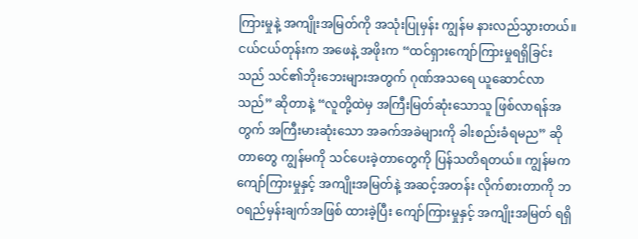ကြားမှုနဲ့ အကျိုးအမြတ်ကို အသုံးပြုမှန်း ကျွန်မ နားလည်သွားတယ်။ ငယ်ငယ်တုန်းက အဖေနဲ့ အဖိုးက “ထင်ရှားကျော်ကြားမှုရရှိခြင်း သည် သင်၏ဘိုးဘေးများအတွက် ဂုဏ်အသရေ ယူဆောင်လာသည်” ဆိုတာနဲ့ “လူတို့ထဲမှ အကြီးမြတ်ဆုံးသောသူ ဖြစ်လာရန်အတွက် အကြီးမားဆုံးသော အခက်အခဲများကို ခါးစည်းခံရမည” ဆိုတာတွေ ကျွန်မကို သင်ပေးခဲ့တာတွေကို ပြန်သတိရတယ်။ ကျွန်မက ကျော်ကြားမှုနှင့် အကျိုးအမြတ်နဲ့ အဆင့်အတန်း လိုက်စားတာကို ဘဝရည်မှန်းချက်အဖြစ် ထားခဲ့ပြီး ကျော်ကြားမှုနှင့် အကျိုးအမြတ် ရရှိ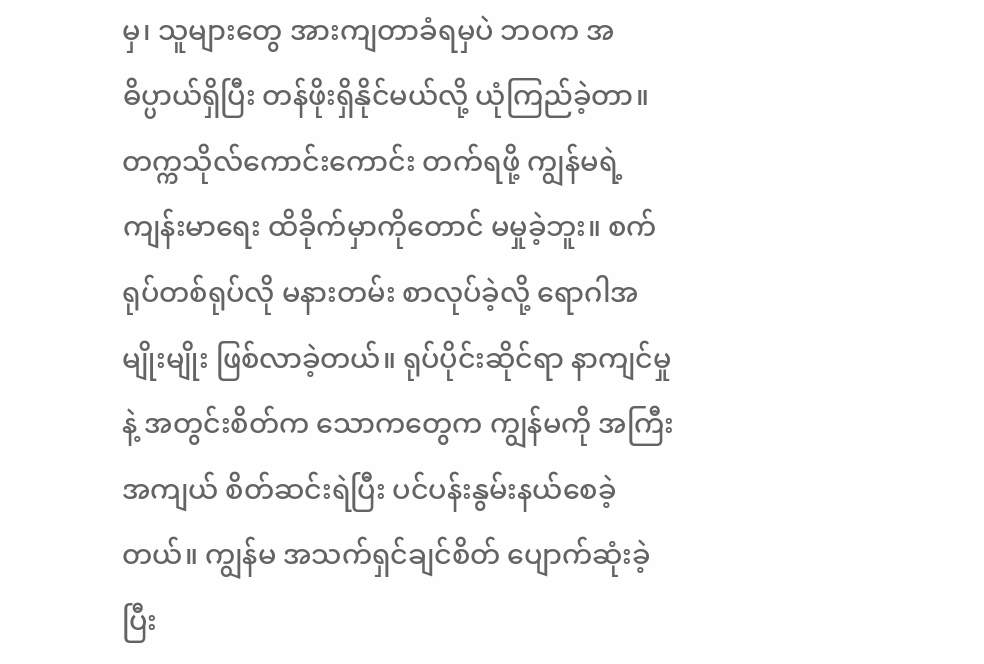မှ၊ သူများတွေ အားကျတာခံရမှပဲ ဘဝက အဓိပ္ပာယ်ရှိပြီး တန်ဖိုးရှိနိုင်မယ်လို့ ယုံကြည်ခဲ့တာ။ တက္ကသိုလ်ကောင်းကောင်း တက်ရဖို့ ကျွန်မရဲ့ ကျန်းမာရေး ထိခိုက်မှာကိုတောင် မမှုခဲ့ဘူး။ စက်ရုပ်တစ်ရုပ်လို မနားတမ်း စာလုပ်ခဲ့လို့ ရောဂါအမျိုးမျိုး ဖြစ်လာခဲ့တယ်။ ရုပ်ပိုင်းဆိုင်ရာ နာကျင်မှုနဲ့ အတွင်းစိတ်က သောကတွေက ကျွန်မကို အကြီးအကျယ် စိတ်ဆင်းရဲပြီး ပင်ပန်းနွမ်းနယ်စေခဲ့တယ်။ ကျွန်မ အသက်ရှင်ချင်စိတ် ပျောက်ဆုံးခဲ့ပြီး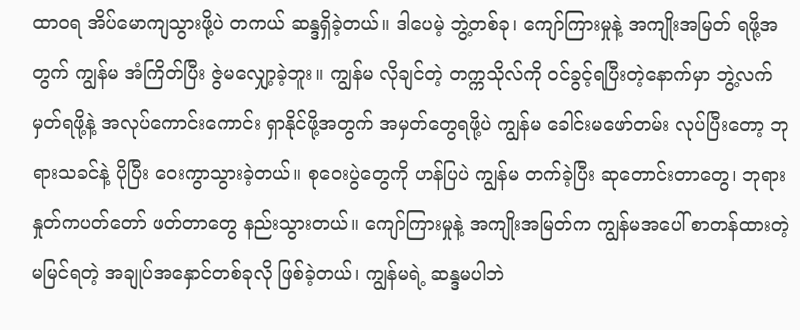ထာဝရ အိပ်မောကျသွားဖို့ပဲ တကယ် ဆန္ဒရှိခဲ့တယ်။ ဒါပေမဲ့ ဘွဲ့တစ်ခု၊ ကျော်ကြားမှုနဲ့ အကျိုးအမြတ် ရဖို့အတွက် ကျွန်မ အံကြိတ်ပြီး ဇွဲမလျှော့ခဲ့ဘူး။ ကျွန်မ လိုချင်တဲ့ တက္ကသိုလ်ကို ဝင်ခွင့်ရပြီးတဲ့နောက်မှာ ဘွဲ့လက်မှတ်ရဖို့နဲ့ အလုပ်ကောင်းကောင်း ရှာနိုင်ဖို့အတွက် အမှတ်တွေရဖို့ပဲ ကျွန်မ ခေါင်းမဖော်တမ်း လုပ်ပြီးတော့ ဘုရားသခင်နဲ့ ပိုပြီး ဝေးကွာသွားခဲ့တယ်။ စုဝေးပွဲတွေကို ဟန်ပြပဲ ကျွန်မ တက်ခဲ့ပြီး ဆုတောင်းတာတွေ၊ ဘုရားနှုတ်ကပတ်တော် ဖတ်တာတွေ နည်းသွားတယ်။ ကျော်ကြားမှုနဲ့ အကျိုးအမြတ်က ကျွန်မအပေါ် စာတန်ထားတဲ့ မမြင်ရတဲ့ အချုပ်အနှောင်တစ်ခုလို ဖြစ်ခဲ့တယ်၊ ကျွန်မရဲ့ ဆန္ဒမပါဘဲ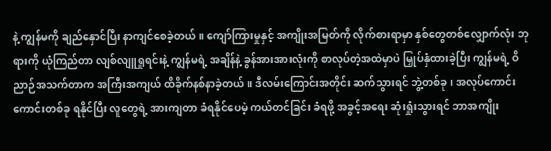နဲ့ ကျွန်မကို ချည်နှောင်ပြီး နာကျင်စေခဲ့တယ်။ ကျော်ကြားမှုနှင့် အကျိုးအမြတ်ကို လိုက်စားရာမှာ နှစ်တွေတစ်လျှောက်လုံး ဘုရားကို ယုံကြည်တာ လျစ်လျူရှုရင်းနဲ့ ကျွန်မရဲ့ အချိန်နဲ့ ခွန်အားအားလုံးကို စာလုပ်တဲ့အထဲမှာပဲ မြှုပ်နှံထားခဲ့ပြီး ကျွန်မရဲ့ ဝိညာဉ်အသက်တာက အကြီးအကျယ် ထိခိုက်နစ်နာခဲ့တယ်။ ဒီလမ်းကြောင်းအတိုင်း ဆက်သွားရင် ဘွဲ့တစ်ခု၊ အလုပ်ကောင်းကောင်းတစ်ခု ရနိုင်ပြီး လူတွေရဲ့ အားကျတာ ခံရနိုင်ပေမဲ့ ကယ်တင်ခြင်း ခံရဖို့ အခွင့်အရေး ဆုံးရှုံးသွားရင် ဘာအကျိုး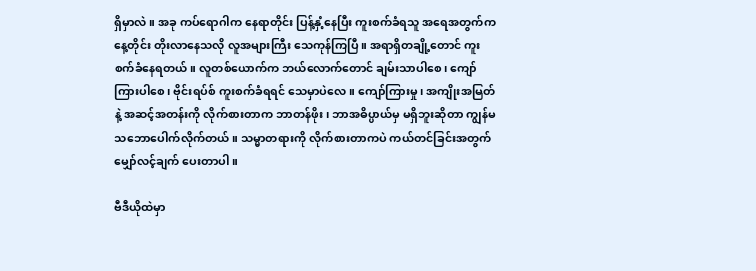ရှိမှာလဲ။ အခု ကပ်ရောဂါက နေရာတိုင်း ပြန့်နှံ့နေပြီး ကူးစက်ခံရသူ အရေအတွက်က နေ့တိုင်း တိုးလာနေသလို လူအများကြီး သေကုန်ကြပြီ။ အရာရှိတချို့တောင် ကူးစက်ခံနေရတယ်။ လူတစ်ယောက်က ဘယ်လောက်တောင် ချမ်းသာပါစေ၊ ကျော်ကြားပါစေ၊ ဗိုင်းရပ်စ် ကူးစက်ခံရရင် သေမှာပဲလေ။ ကျော်ကြားမှု၊ အကျိုးအမြတ်နဲ့ အဆင့်အတန်းကို လိုက်စားတာက ဘာတန်ဖိုး၊ ဘာအဓိပ္ပာယ်မှ မရှိဘူးဆိုတာ ကျွန်မ သဘောပေါက်လိုက်တယ်။ သမ္မာတရားကို လိုက်စားတာကပဲ ကယ်တင်ခြင်းအတွက် မျှော်လင့်ချက် ပေးတာပါ။

ဗီဒီယိုထဲမှာ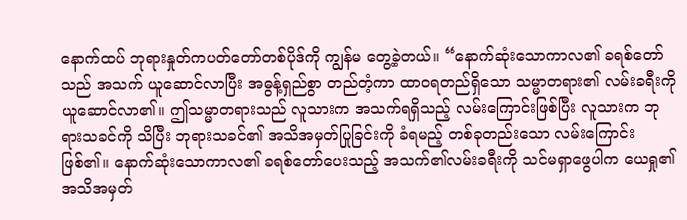နောက်ထပ် ဘုရားနှုတ်ကပတ်တော်တစ်ပိုဒ်ကို ကျွန်မ တွေ့ခဲ့တယ်။ “နောက်ဆုံးသောကာလ၏ ခရစ်တော်သည် အသက် ယူဆောင်လာပြီး အဓွန့်ရှည်စွာ တည်တံ့ကာ ထာဝရတည်ရှိသော သမ္မာတရား၏ လမ်းခရီးကို ယူဆောင်လာ၏။ ဤသမ္မာတရားသည် လူသားက အသက်ရရှိသည့် လမ်းကြောင်းဖြစ်ပြီး လူသားက ဘုရားသခင်ကို သိပြီး ဘုရားသခင်၏ အသိအမှတ်ပြုခြင်းကို ခံရမည့် တစ်ခုတည်းသော လမ်းကြောင်းဖြစ်၏။ နောက်ဆုံးသောကာလ၏ ခရစ်တော်ပေးသည့် အသက်၏လမ်းခရီးကို သင်မရှာဖွေပါက ယေရှု၏ အသိအမှတ်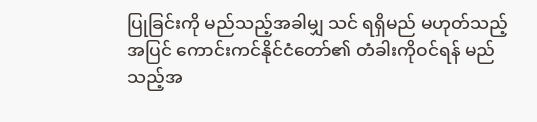ပြုခြင်းကို မည်သည့်အခါမျှ သင် ရရှိမည် မဟုတ်သည့်အပြင် ကောင်းကင်နိုင်ငံတော်၏ တံခါးကိုဝင်ရန် မည်သည့်အ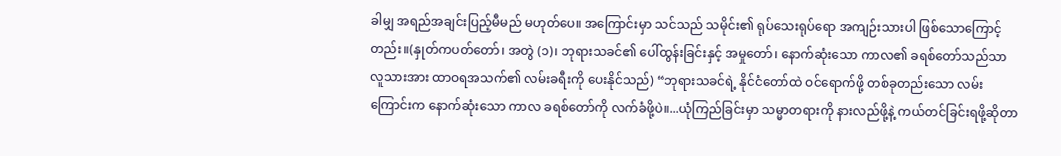ခါမျှ အရည်အချင်းပြည့်မီမည် မဟုတ်ပေ။ အကြောင်းမှာ သင်သည် သမိုင်း၏ ရုပ်သေးရုပ်ရော အကျဉ်းသားပါ ဖြစ်သောကြောင့်တည်း။(နှုတ်ကပတ်တော်၊ အတွဲ (၁)၊ ဘုရားသခင်၏ ပေါ်ထွန်းခြင်းနှင့် အမှုတော်၊ နောက်ဆုံးသော ကာလ၏ ခရစ်တော်သည်သာ လူသားအား ထာဝရအသက်၏ လမ်းခရီးကို ပေးနိုင်သည်) “ဘုရားသခင်ရဲ့ နိုင်ငံတော်ထဲ ဝင်ရောက်ဖို့ တစ်ခုတည်းသော လမ်းကြောင်းက နောက်ဆုံးသော ကာလ ခရစ်တော်ကို လက်ခံဖို့ပဲ။...ယုံကြည်ခြင်းမှာ သမ္မာတရားကို နားလည်ဖို့နဲ့ ကယ်တင်ခြင်းရဖို့ဆိုတာ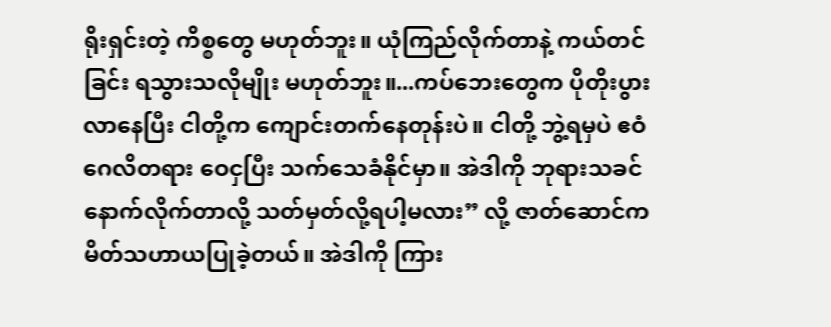ရိုးရှင်းတဲ့ ကိစ္စတွေ မဟုတ်ဘူး။ ယုံကြည်လိုက်တာနဲ့ ကယ်တင်ခြင်း ရသွားသလိုမျိုး မဟုတ်ဘူး။...ကပ်ဘေးတွေက ပိုတိုးပွားလာနေပြီး ငါတို့က ကျောင်းတက်နေတုန်းပဲ။ ငါတို့ ဘွဲ့ရမှပဲ ဧဝံဂေလိတရား ဝေငှပြီး သက်သေခံနိုင်မှာ။ အဲဒါကို ဘုရားသခင်နောက်လိုက်တာလို့ သတ်မှတ်လို့ရပါ့မလား” လို့ ဇာတ်ဆောင်က မိတ်သဟာယပြုခဲ့တယ်။ အဲဒါကို ကြား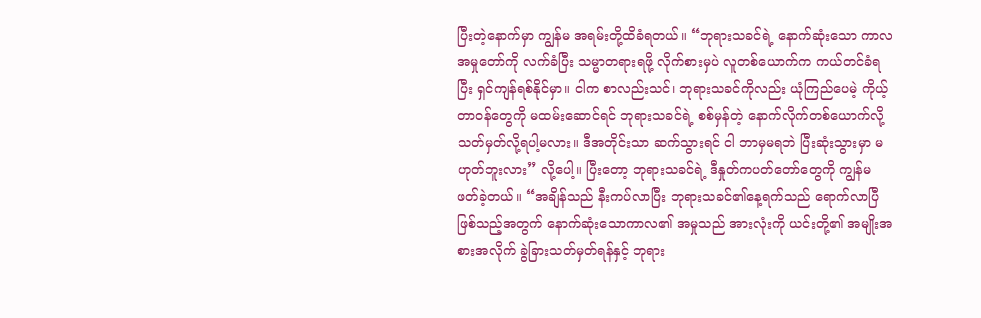ပြီးတဲ့နောက်မှာ ကျွန်မ အရမ်းတို့ထိခံရတယ်။ “ဘုရားသခင်ရဲ့ နောက်ဆုံးသော ကာလ အမှုတော်ကို လက်ခံပြီး သမ္မာတရားရဖို့ လိုက်စားမှပဲ လူတစ်ယောက်က ကယ်တင်ခံရပြီး ရှင်ကျန်ရစ်နိုင်မှာ။ ငါက စာလည်းသင်၊ ဘုရားသခင်ကိုလည်း ယုံကြည်ပေမဲ့ ကိုယ့်တာဝန်တွေကို မထမ်းဆောင်ရင် ဘုရားသခင်ရဲ့ စစ်မှန်တဲ့ နောက်လိုက်တစ်ယောက်လို့ သတ်မှတ်လို့ရပါ့မလား။ ဒီအတိုင်းသာ ဆက်သွားရင် ငါ ဘာမှမရဘဲ ပြီးဆုံးသွားမှာ မဟုတ်ဘူးလား” လို့ပေါ့။ ပြီးတော့ ဘုရားသခင်ရဲ့ ဒီနှုတ်ကပတ်တော်တွေကို ကျွန်မ ဖတ်ခဲ့တယ်။ “အချိန်သည် နီးကပ်လာပြီး ဘုရားသခင်၏နေ့ရက်သည် ရောက်လာပြီဖြစ်သည့်အတွက် နောက်ဆုံးသောကာလ၏ အမှုသည် အားလုံးကို ယင်းတို့၏ အမျိုးအစားအလိုက် ခွဲခြားသတ်မှတ်ရန်နှင့် ဘုရား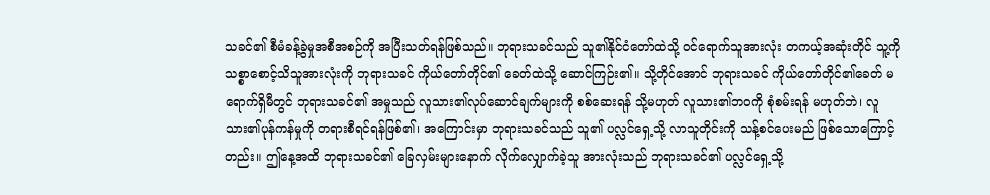သခင်၏ စီမံခန့်ခွဲမှုအစီအစဉ်ကို အပြီးသတ်ရန်ဖြစ်သည်။ ဘုရားသခင်သည် သူ၏နိုင်ငံတော်ထဲသို့ ဝင်ရောက်သူအားလုံး တကယ့်အဆုံးတိုင် သူ့ကို သစ္စာစောင့်သိသူအားလုံးကို ဘုရားသခင် ကိုယ်တော်တိုင်၏ ခေတ်ထဲသို့ ဆောင်ကြဉ်း၏။ သို့တိုင်အောင် ဘုရားသခင် ကိုယ်တော်တိုင်၏ခေတ် မရောက်ရှိမီတွင် ဘုရားသခင်၏ အမှုသည် လူသား၏လုပ်ဆောင်ချက်များကို စစ်ဆေးရန် သို့မဟုတ် လူသား၏ဘဝကို စုံစမ်းရန် မဟုတ်ဘဲ၊ လူသား၏ပုန်ကန်မှုကို တရားစီရင်ရန်ဖြစ်၏၊ အကြောင်းမှာ ဘုရားသခင်သည် သူ၏ ပလ္လင်ရှေ့သို့ လာသူတိုင်းကို သန့်စင်ပေးမည် ဖြစ်သောကြောင့်တည်း။ ဤနေ့အထိ ဘုရားသခင်၏ ခြေလှမ်းများနောက် လိုက်လျှောက်ခဲ့သူ အားလုံးသည် ဘုရားသခင်၏ ပလ္လင်ရှေ့သို့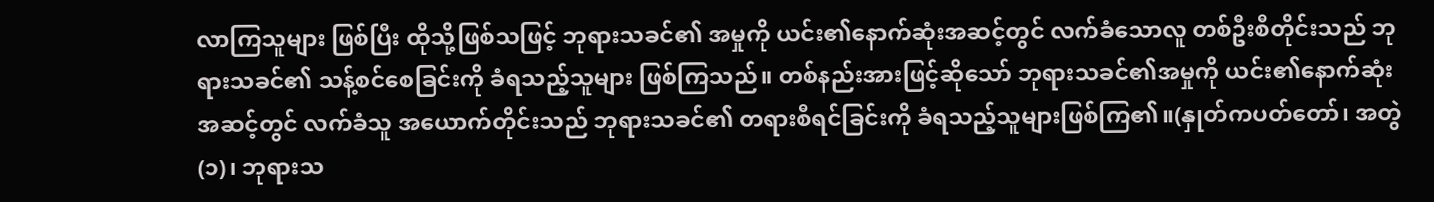လာကြသူများ ဖြစ်ပြီး ထိုသို့ဖြစ်သဖြင့် ဘုရားသခင်၏ အမှုကို ယင်း၏နောက်ဆုံးအဆင့်တွင် လက်ခံသောလူ တစ်ဦးစီတိုင်းသည် ဘုရားသခင်၏ သန့်စင်စေခြင်းကို ခံရသည့်သူများ ဖြစ်ကြသည်။ တစ်နည်းအားဖြင့်ဆိုသော် ဘုရားသခင်၏အမှုကို ယင်း၏နောက်ဆုံးအဆင့်တွင် လက်ခံသူ အယောက်တိုင်းသည် ဘုရားသခင်၏ တရားစီရင်ခြင်းကို ခံရသည့်သူများဖြစ်ကြ၏။(နှုတ်ကပတ်တော်၊ အတွဲ (၁)၊ ဘုရားသ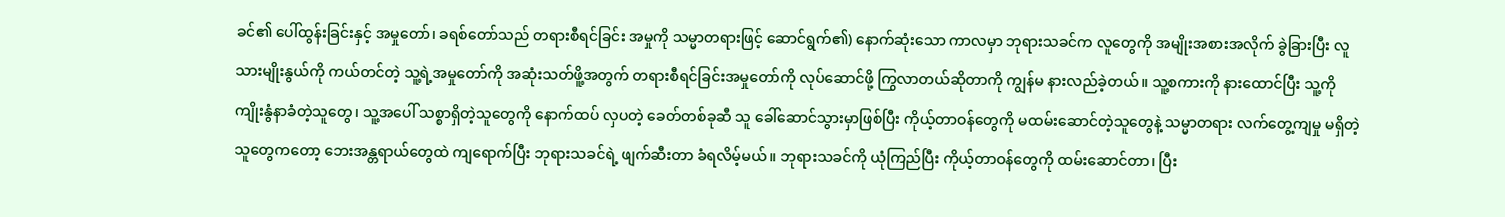ခင်၏ ပေါ်ထွန်းခြင်းနှင့် အမှုတော်၊ ခရစ်တော်သည် တရားစီရင်ခြင်း အမှုကို သမ္မာတရားဖြင့် ဆောင်ရွက်၏) နောက်ဆုံးသော ကာလမှာ ဘုရားသခင်က လူတွေကို အမျိုးအစားအလိုက် ခွဲခြားပြီး လူသားမျိုးနွယ်ကို ကယ်တင်တဲ့ သူ့ရဲ့အမှုတော်ကို အဆုံးသတ်ဖိူ့အတွက် တရားစီရင်ခြင်းအမှုတော်ကို လုပ်ဆောင်ဖို့ ကြွလာတယ်ဆိုတာကို ကျွန်မ နားလည်ခဲ့တယ်။ သူ့စကားကို နားထောင်ပြီး သူ့ကို ကျိုးနွံနာခံတဲ့သူတွေ၊ သူ့အပေါ် သစ္စာရှိတဲ့သူတွေကို နောက်ထပ် လှပတဲ့ ခေတ်တစ်ခုဆီ သူ ခေါ်ဆောင်သွားမှာဖြစ်ပြီး ကိုယ့်တာဝန်တွေကို မထမ်းဆောင်တဲ့သူတွေနဲ့ သမ္မာတရား လက်တွေ့ကျမှု မရှိတဲ့သူတွေကတော့ ဘေးအန္တရာယ်တွေထဲ ကျရောက်ပြီး ဘုရားသခင်ရဲ့ ဖျက်ဆီးတာ ခံရလိမ့်မယ်။ ဘုရားသခင်ကို ယုံကြည်ပြီး ကိုယ့်တာဝန်တွေကို ထမ်းဆောင်တာ၊ ပြီး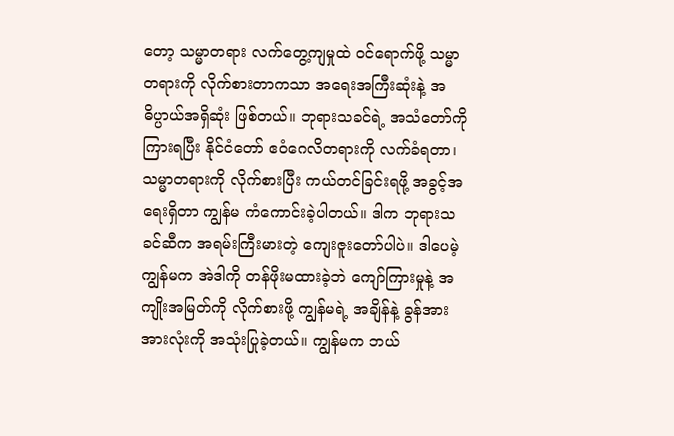တော့ သမ္မာတရား လက်တွေ့ကျမှုထဲ ဝင်ရောက်ဖို့ သမ္မာတရားကို လိုက်စားတာကသာ အရေးအကြီးဆုံးနဲ့ အဓိပ္ပာယ်အရှိဆုံး ဖြစ်တယ်။ ဘုရားသခင်ရဲ့ အသံတော်ကို ကြားရပြီး နိုင်ငံတော် ဧဝံဂေလိတရားကို လက်ခံရတာ၊ သမ္မာတရားကို လိုက်စားပြီး ကယ်တင်ခြင်းရဖို့ အခွင့်အရေးရှိတာ ကျွန်မ ကံကောင်းခဲ့ပါတယ်။ ဒါက ဘုရားသခင်ဆီက အရမ်းကြီးမားတဲ့ ကျေးဇူးတော်ပါပဲ။ ဒါပေမဲ့ ကျွန်မက အဲဒါကို တန်ဖိုးမထားခဲ့ဘဲ ကျော်ကြားမှုနဲ့ အကျိုးအမြတ်ကို လိုက်စားဖို့ ကျွန်မရဲ့ အချိန်နဲ့ ခွန်အား အားလုံးကို အသုံးပြုခဲ့တယ်။ ကျွန်မက ဘယ်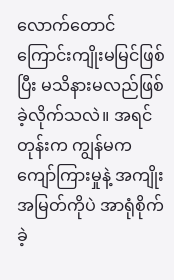လောက်တောင် ကြောင်းကျိုးမမြင်ဖြစ်ပြီး မသိနားမလည်ဖြစ်ခဲ့လိုက်သလဲ။ အရင်တုန်းက ကျွန်မက ကျော်ကြားမှုနဲ့ အကျိုးအမြတ်ကိုပဲ အာရုံစိုက်ခဲ့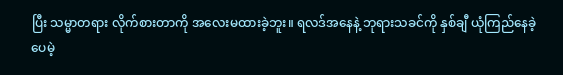ပြီး သမ္မာတရား လိုက်စားတာကို အလေးမထားခဲ့ဘူး။ ရလဒ်အနေနဲ့ ဘုရားသခင်ကို နှစ်ချီ ယုံကြည်နေခဲ့ပေမဲ့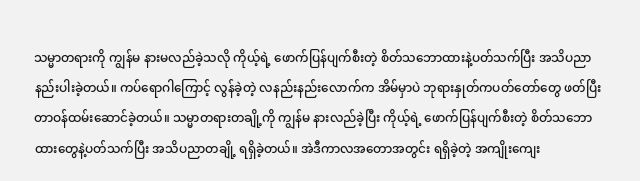သမ္မာတရားကို ကျွန်မ နားမလည်ခဲ့သလို ကိုယ့်ရဲ့ ဖောက်ပြန်ပျက်စီးတဲ့ စိတ်သဘောထားနဲ့ပတ်သက်ပြီး အသိပညာ နည်းပါးခဲ့တယ်။ ကပ်ရောဂါကြောင့် လွန်ခဲ့တဲ့ လနည်းနည်းလောက်က အိမ်မှာပဲ ဘုရားနှုတ်ကပတ်တော်တွေ ဖတ်ပြီး တာဝန်ထမ်းဆောင်ခဲ့တယ်။ သမ္မာတရားတချို့ကို ကျွန်မ နားလည်ခဲ့ပြီး ကိုယ့်ရဲ့ ဖောက်ပြန်ပျက်စီးတဲ့ စိတ်သဘောထားတွေနဲ့ပတ်သက်ပြီး အသိပညာတချို့ ရရှိခဲ့တယ်။ အဲဒီကာလအတောအတွင်း ရရှိခဲ့တဲ့ အကျိုးကျေး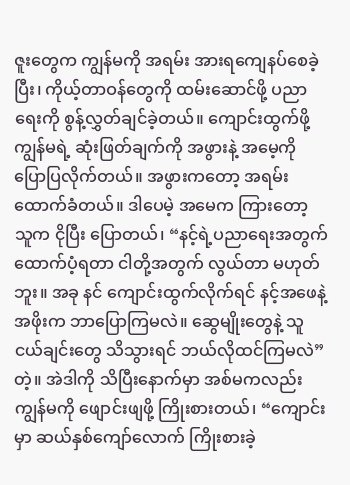ဇူးတွေက ကျွန်မကို အရမ်း အားရကျေနပ်စေခဲ့ပြီး၊ ကိုယ့်တာဝန်တွေကို ထမ်းဆောင်ဖို့ ပညာရေးကို စွန့်လွှတ်ချင်ခဲ့တယ်။ ကျောင်းထွက်ဖို့ ကျွန်မရဲ့ ဆုံးဖြတ်ချက်ကို အဖွားနဲ့ အမေ့ကို ပြောပြလိုက်တယ်။ အဖွားကတော့ အရမ်းထောက်ခံတယ်။ ဒါပေမဲ့ အမေက ကြားတော့ သူက ငိုပြီး ပြောတယ်၊ “နင့်ရဲ့ပညာရေးအတွက် ထောက်ပံ့ရတာ ငါတို့အတွက် လွယ်တာ မဟုတ်ဘူး။ အခု နင် ကျောင်းထွက်လိုက်ရင် နင့်အဖေနဲ့ အဖိုးက ဘာပြောကြမလဲ။ ဆွေမျိုးတွေနဲ့ သူငယ်ချင်းတွေ သိသွားရင် ဘယ်လိုထင်ကြမလဲ” တဲ့။ အဲဒါကို သိပြီးနောက်မှာ အစ်မကလည်း ကျွန်မကို ဖျောင်းဖျဖို့ ကြိုးစားတယ်၊ “ကျောင်းမှာ ဆယ်နှစ်ကျော်လောက် ကြိုးစားခဲ့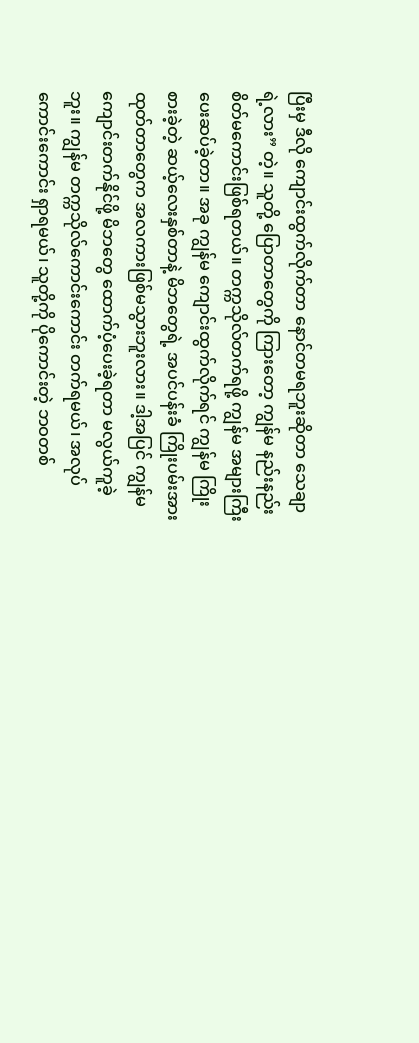ပြီးမှ ဒီလို ကျောင်းထွက်လိုက်တာ နောင်တမရဘူးဆိုတာ သေချာရဲ့လား” တဲ့။ သူတို့ ပြောတာတွေကို ကြားတော့ ကျွန်မ နည်းနည်း စိတ်မကောင်းဖြစ်ရတယ်။ တက္ကသိုလ်တက်ရဖို့ ကျွန်မ အများကြီး ပေးဆပ်ခဲ့တာ။ အခု ကျွန်မ ကျောင်းထွက်လိုက်ရင် ကျွန်မ ကြိုးစားခဲ့တဲ့ ဆယ့်လေးနှစ်တာနဲ့ မိဘတွေရဲ့ အပင်ပန်းခံ ကြိုးပမ်းအားထုတ်တာတွေက အလကားဖြစ်မသွားဘူးလား။ ဒါ့အပြင် ကျွန်မ ကျောင်းတက်နိုင်ဖို့ မိဘတွေ ထောက်ပံ့ပေးခဲ့ရတာ မလွယ်ကူခဲ့ဘူး။ ကျွန်မ တက္ကသိုလ်ကောင်းကောင်း တက်ရမယ်၊ အလုပ်ကောင်းကောင်း ရှာရမယ်၊ သူတို့ကို ပိုကောင်းတဲ့ ဘဝတစ်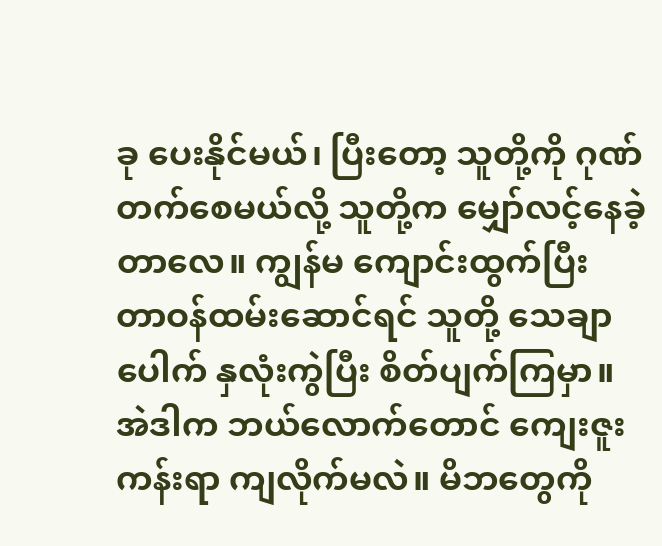ခု ပေးနိုင်မယ်၊ ပြီးတော့ သူတို့ကို ဂုဏ်တက်စေမယ်လို့ သူတို့က မျှော်လင့်နေခဲ့တာလေ။ ကျွန်မ ကျောင်းထွက်ပြီး တာဝန်ထမ်းဆောင်ရင် သူတို့ သေချာပေါက် နှလုံးကွဲပြီး စိတ်ပျက်ကြမှာ။ အဲဒါက ဘယ်လောက်တောင် ကျေးဇူးကန်းရာ ကျလိုက်မလဲ။ မိဘတွေကို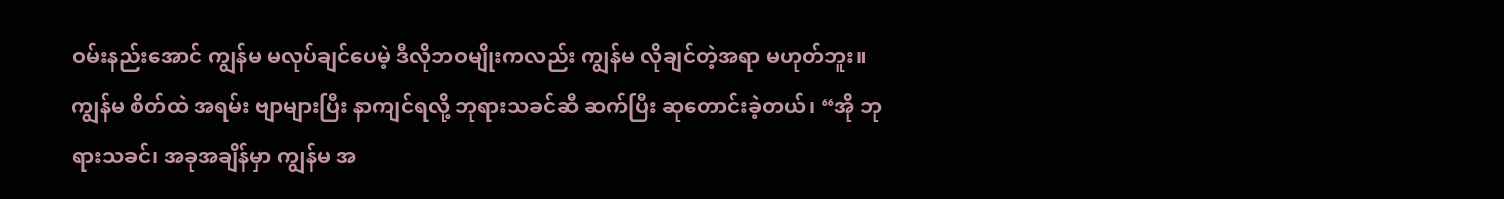ဝမ်းနည်းအောင် ကျွန်မ မလုပ်ချင်ပေမဲ့ ဒီလိုဘဝမျိုးကလည်း ကျွန်မ လိုချင်တဲ့အရာ မဟုတ်ဘူး။ ကျွန်မ စိတ်ထဲ အရမ်း ဗျာများပြီး နာကျင်ရလို့ ဘုရားသခင်ဆီ ဆက်ပြီး ဆုတောင်းခဲ့တယ်၊ “အို ဘုရားသခင်၊ အခုအချိန်မှာ ကျွန်မ အ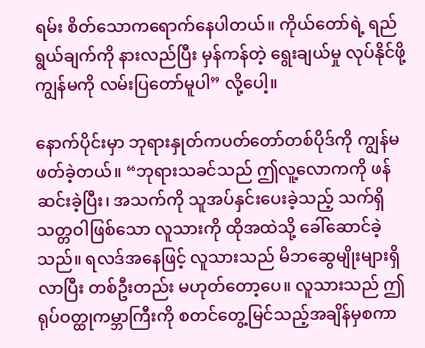ရမ်း စိတ်သောကရောက်နေပါတယ်။ ကိုယ်တော်ရဲ့ ရည်ရွယ်ချက်ကို နားလည်ပြီး မှန်ကန်တဲ့ ရွေးချယ်မှု လုပ်နိုင်ဖို့ ကျွန်မကို လမ်းပြတော်မူပါ” လို့ပေါ့။

နောက်ပိုင်းမှာ ဘုရားနှုတ်ကပတ်တော်တစ်ပိုဒ်ကို ကျွန်မ ဖတ်ခဲ့တယ်။ “ဘုရားသခင်သည် ဤလူ့လောကကို ဖန်ဆင်းခဲ့ပြီး၊ အသက်ကို သူအပ်နှင်းပေးခဲ့သည့် သက်ရှိသတ္တဝါဖြစ်သော လူသားကို ထိုအထဲသို့ ခေါ်ဆောင်ခဲ့သည်။ ရလဒ်အနေဖြင့် လူသားသည် မိဘဆွေမျိုးများရှိလာပြီး တစ်ဦးတည်း မဟုတ်တော့ပေ။ လူသားသည် ဤရုပ်ဝတ္ထုကမ္ဘာကြီးကို စတင်တွေ့မြင်သည့်အချိန်မှစကာ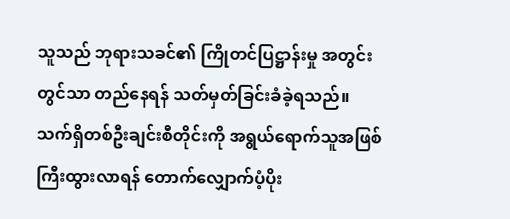သူသည် ဘုရားသခင်၏ ကြိုတင်ပြဋ္ဌာန်းမှု အတွင်းတွင်သာ တည်နေရန် သတ်မှတ်ခြင်းခံခဲ့ရသည်။ သက်ရှိတစ်ဦးချင်းစီတိုင်းကို အရွယ်ရောက်သူအဖြစ် ကြီးထွားလာရန် တောက်လျှောက်ပံ့ပိုး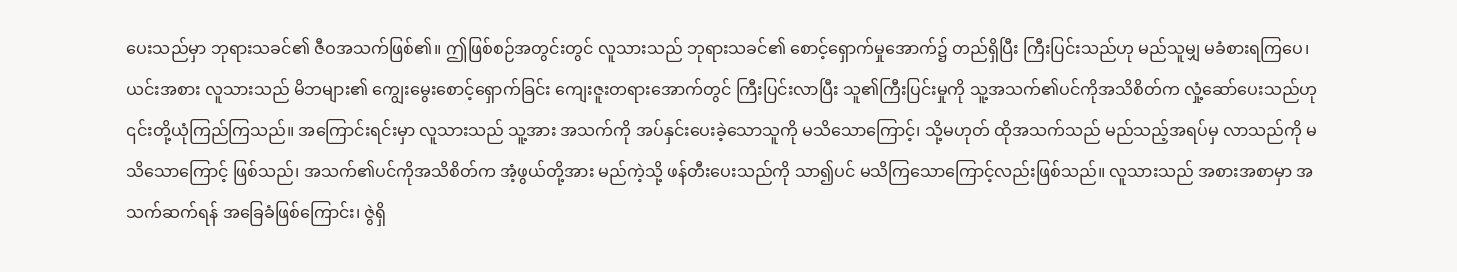ပေးသည်မှာ ဘုရားသခင်၏ ဇီဝအသက်ဖြစ်၏။ ဤဖြစ်စဉ်အတွင်းတွင် လူသားသည် ဘုရားသခင်၏ စောင့်ရှောက်မှုအောက်၌ တည်ရှိပြီး ကြီးပြင်းသည်ဟု မည်သူမျှ မခံစားရကြပေ၊ ယင်းအစား လူသားသည် မိဘများ၏ ကျွေးမွေးစောင့်ရှောက်ခြင်း ကျေးဇူးတရားအောက်တွင် ကြီးပြင်းလာပြီး သူ၏ကြီးပြင်းမှုကို သူ့အသက်၏ပင်ကိုအသိစိတ်က လှုံ့ဆော်ပေးသည်ဟု ၎င်းတို့ယုံကြည်ကြသည်။ အကြောင်းရင်းမှာ လူသားသည် သူ့အား အသက်ကို အပ်နှင်းပေးခဲ့သောသူကို မသိသောကြောင့်၊ သို့မဟုတ် ထိုအသက်သည် မည်သည့်အရပ်မှ လာသည်ကို မသိသောကြောင့် ဖြစ်သည်၊ အသက်၏ပင်ကိုအသိစိတ်က အံ့ဖွယ်တို့အား မည်ကဲ့သို့ ဖန်တီးပေးသည်ကို သာ၍ပင် မသိကြသောကြောင့်လည်းဖြစ်သည်။ လူသားသည် အစားအစာမှာ အသက်ဆက်ရန် အခြေခံဖြစ်ကြောင်း၊ ဇွဲရှိ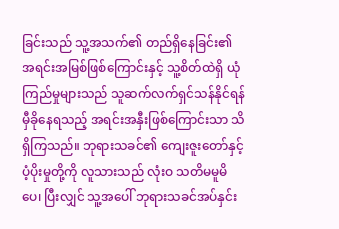ခြင်းသည် သူ့အသက်၏ တည်ရှိနေခြင်း၏ အရင်းအမြစ်ဖြစ်ကြောင်းနှင့် သူ့စိတ်ထဲရှိ ယုံကြည်မှုများသည် သူဆက်လက်ရှင်သန်နိုင်ရန် မှီခိုနေရသည့် အရင်းအနှီးဖြစ်ကြောင်းသာ သိရှိကြသည်။ ဘုရားသခင်၏ ကျေးဇူးတော်နှင့် ပံ့ပိုးမှုတို့ကို လူသားသည် လုံးဝ သတိမမူမိပေ၊ ပြီးလျှင် သူ့အပေါ် ဘုရားသခင်အပ်နှင်း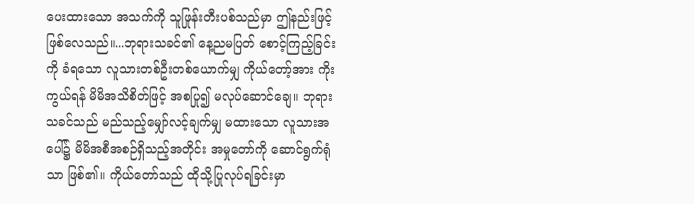ပေးထားသော အသက်ကို သူဖြုန်းတီးပစ်သည်မှာ ဤနည်းဖြင့်ဖြစ်လေသည်။...ဘုရားသခင်၏ နေ့ညမပြတ် စောင့်ကြည့်ခြင်းကို ခံရသော လူသားတစ်ဦးတစ်ယောက်မျှ ကိုယ်တော့်အား ကိုးကွယ်ရန် မိမိအသိစိတ်ဖြင့် အစပြု၍ မလုပ်ဆောင်ချေ။ ဘုရားသခင်သည် မည်သည့်မျှော်လင့်ချက်မျှ မထားသော လူသားအပေါ်၌ မိမိအစီအစဉ်ရှိသည့်အတိုင်း အမှုတော်ကို ဆောင်ရွက်ရုံသာ ဖြစ်၏။ ကိုယ်တော်သည် ထိုသို့ပြုလုပ်ရခြင်းမှာ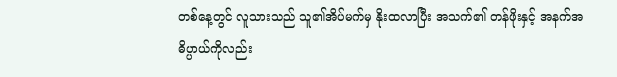တစ်နေ့တွင် လူသားသည် သူ၏အိပ်မက်မှ နိုးထလာပြီး အသက်၏ တန်ဖိုးနှင့် အနက်အဓိပ္ပာယ်ကိုလည်း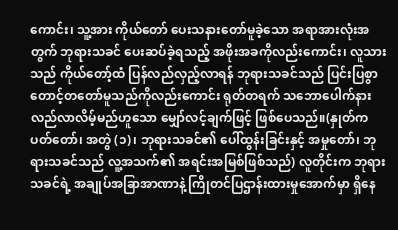ကောင်း၊ သူ့အား ကိုယ်တော် ပေးသနားတော်မူခဲ့သော အရာအားလုံးအတွက် ဘုရားသခင် ပေးဆပ်ခဲ့ရသည့် အဖိုးအခကိုလည်းကောင်း၊ လူသားသည် ကိုယ်တော့်ထံ ပြန်လည်လှည့်လာရန် ဘုရားသခင်သည် ပြင်းပြစွာ တောင့်တတော်မူသည်ကိုလည်းကောင်း ရုတ်တရက် သဘောပေါက်နားလည်လာလိမ့်မည်ဟူသော မျှော်လင့်ချက်ဖြင့် ဖြစ်ပေသည်။(နှုတ်ကပတ်တော်၊ အတွဲ (၁)၊ ဘုရားသခင်၏ ပေါ်ထွန်းခြင်းနှင့် အမှုတော်၊ ဘုရားသခင်သည် လူ့အသက်၏ အရင်းအမြစ်ဖြစ်သည်) လူတိုင်းက ဘုရားသခင်ရဲ့ အချုပ်အခြာအာဏာနဲ့ ကြိုတင်ပြဌာန်းထားမှုအောက်မှာ ရှိနေ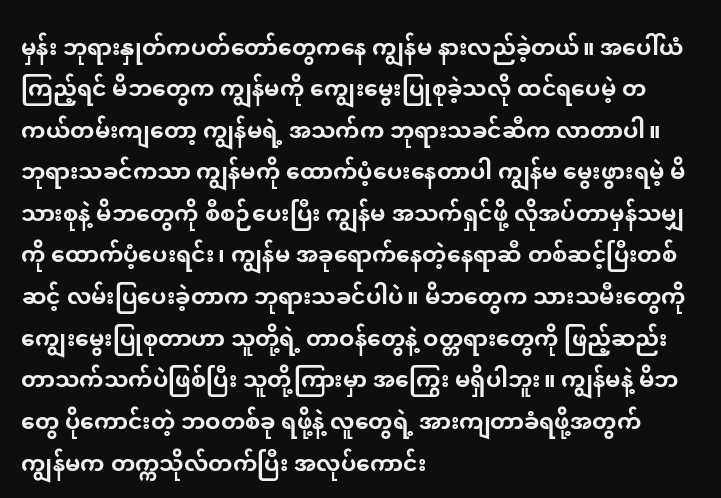မှန်း ဘုရားနှုတ်ကပတ်တော်တွေကနေ ကျွန်မ နားလည်ခဲ့တယ်။ အပေါ်ယံကြည့်ရင် မိဘတွေက ကျွန်မကို ကျွေးမွေးပြုစုခဲ့သလို ထင်ရပေမဲ့ တကယ်တမ်းကျတော့ ကျွန်မရဲ့ အသက်က ဘုရားသခင်ဆီက လာတာပါ။ ဘုရားသခင်ကသာ ကျွန်မကို ထောက်ပံ့ပေးနေတာပါ ကျွန်မ မွေးဖွားရမဲ့ မိသားစုနဲ့ မိဘတွေကို စီစဉ်ပေးပြီး ကျွန်မ အသက်ရှင်ဖို့ လိုအပ်တာမှန်သမျှကို ထောက်ပံ့ပေးရင်း၊ ကျွန်မ အခုရောက်နေတဲ့နေရာဆီ တစ်ဆင့်ပြီးတစ်ဆင့် လမ်းပြပေးခဲ့တာက ဘုရားသခင်ပါပဲ။ မိဘတွေက သားသမီးတွေကို ကျွေးမွေးပြုစုတာဟာ သူတို့ရဲ့ တာဝန်တွေနဲ့ ဝတ္တရားတွေကို ဖြည့်ဆည်းတာသက်သက်ပဲဖြစ်ပြီး သူတို့ကြားမှာ အကြွေး မရှိပါဘူး။ ကျွန်မနဲ့ မိဘတွေ ပိုကောင်းတဲ့ ဘဝတစ်ခု ရဖို့နဲ့ လူတွေရဲ့ အားကျတာခံရဖို့အတွက် ကျွန်မက တက္ကသိုလ်တက်ပြီး အလုပ်ကောင်း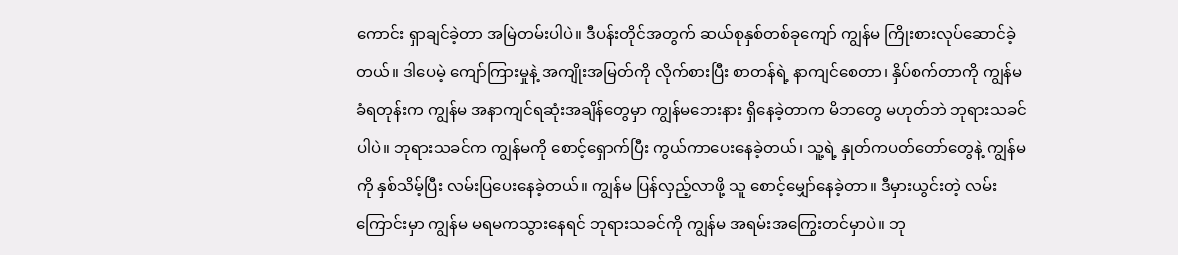ကောင်း ရှာချင်ခဲ့တာ အမြဲတမ်းပါပဲ။ ဒီပန်းတိုင်အတွက် ဆယ်စုနှစ်တစ်ခုကျော် ကျွန်မ ကြိုးစားလုပ်ဆောင်ခဲ့တယ်။ ဒါပေမဲ့ ကျော်ကြားမှုနဲ့ အကျိုးအမြတ်ကို လိုက်စားပြီး စာတန်ရဲ့ နာကျင်စေတာ၊ နှိပ်စက်တာကို ကျွန်မ ခံရတုန်းက ကျွန်မ အနာကျင်ရဆုံးအချိန်တွေမှာ ကျွန်မဘေးနား ရှိနေခဲ့တာက မိဘတွေ မဟုတ်ဘဲ ဘုရားသခင်ပါပဲ။ ဘုရားသခင်က ကျွန်မကို စောင့်ရှောက်ပြီး ကွယ်ကာပေးနေခဲ့တယ်၊ သူ့ရဲ့ နှုတ်ကပတ်တော်တွေနဲ့ ကျွန်မကို နှစ်သိမ့်ပြီး လမ်းပြပေးနေခဲ့တယ်။ ကျွန်မ ပြန်လှည့်လာဖို့ သူ စောင့်မျှော်နေခဲ့တာ။ ဒီမှားယွင်းတဲ့ လမ်းကြောင်းမှာ ကျွန်မ မရမကသွားနေရင် ဘုရားသခင်ကို ကျွန်မ အရမ်းအကြွေးတင်မှာပဲ။ ဘု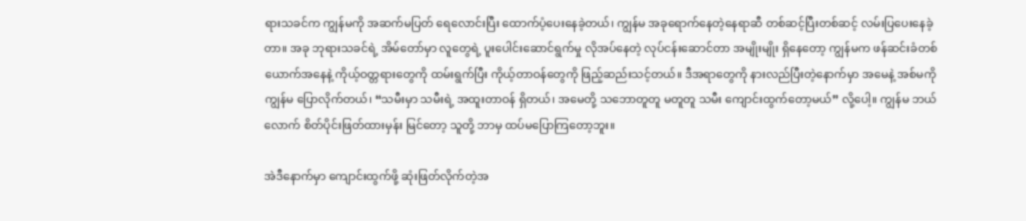ရားသခင်က ကျွန်မကို အဆက်မပြတ် ရေလောင်းပြီး ထောက်ပံ့ပေးနေခဲ့တယ်၊ ကျွန်မ အခုရောက်နေတဲ့နေရာဆီ တစ်ဆင့်ပြီးတစ်ဆင့် လမ်းပြပေးနေခဲ့တာ။ အခု ဘုရားသခင်ရဲ့ အိမ်တော်မှာ လူတွေရဲ့ ပူးပေါင်းဆောင်ရွက်မှု လိုအပ်နေတဲ့ လုပ်ငန်းဆောင်တာ အမျိုးမျိုး ရှိနေတော့ ကျွန်မက ဖန်ဆင်းခံတစ်ယောက်အနေနဲ့ ကိုယ့်ဝတ္တရားတွေကို ထမ်းရွက်ပြီး ကိုယ့်တာဝန်တွေကို ဖြည့်ဆည်းသင့်တယ်။ ဒီအရာတွေကို နားလည်ပြီးတဲ့နောက်မှာ အမေနဲ့ အစ်မကို ကျွန်မ ပြောလိုက်တယ်၊ “သမီးမှာ သမီးရဲ့ အထူးတာဝန် ရှိတယ်၊ အမေတို့ သဘောတူတူ မတူတူ သမီး ကျောင်းထွက်တော့မယ်” လို့ပေါ့။ ကျွန်မ ဘယ်လောက် စိတ်ပိုင်းဖြတ်ထားမှန်း မြင်တော့ သူတို့ ဘာမှ ထပ်မပြောကြတော့ဘူး။

အဲဒီနောက်မှာ ကျောင်းထွက်ဖို့ ဆုံးဖြတ်လိုက်တဲ့အ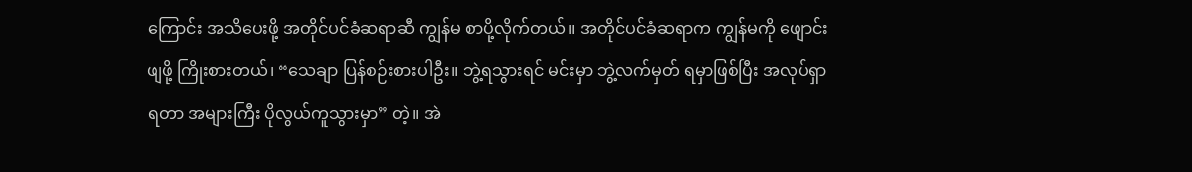ကြောင်း အသိပေးဖို့ အတိုင်ပင်ခံဆရာဆီ ကျွန်မ စာပို့လိုက်တယ်။ အတိုင်ပင်ခံဆရာက ကျွန်မကို ဖျောင်းဖျဖို့ ကြိုးစားတယ်၊ “သေချာ ပြန်စဉ်းစားပါဦး။ ဘွဲ့ရသွားရင် မင်းမှာ ဘွဲ့လက်မှတ် ရမှာဖြစ်ပြီး အလုပ်ရှာရတာ အများကြီး ပိုလွယ်ကူသွားမှာ” တဲ့။ အဲ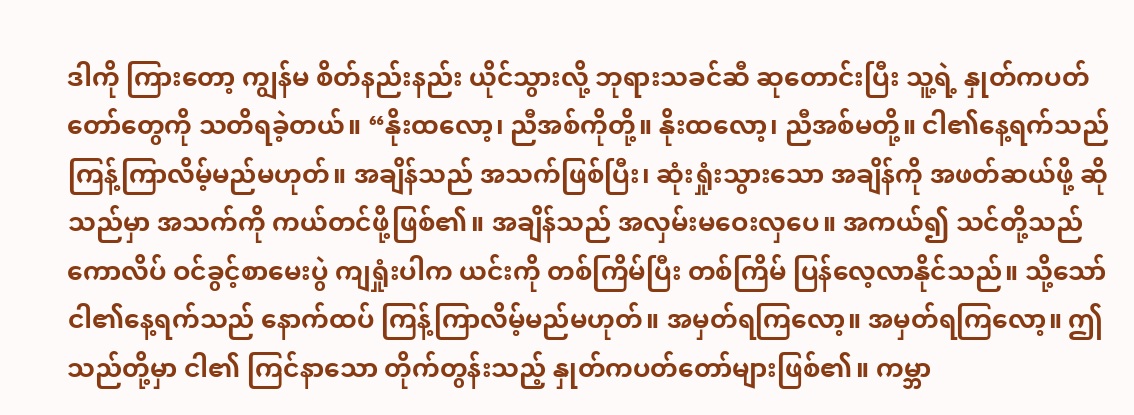ဒါကို ကြားတော့ ကျွန်မ စိတ်နည်းနည်း ယိုင်သွားလို့ ဘုရားသခင်ဆီ ဆုတောင်းပြီး သူ့ရဲ့ နှုတ်ကပတ်တော်တွေကို သတိရခဲ့တယ်။ “နိုးထလော့၊ ညီအစ်ကိုတို့။ နိုးထလော့၊ ညီအစ်မတို့။ ငါ၏နေ့ရက်သည် ကြန့်ကြာလိမ့်မည်မဟုတ်။ အချိန်သည် အသက်ဖြစ်ပြီး၊ ဆုံးရှုံးသွားသော အချိန်ကို အဖတ်ဆယ်ဖို့ ဆိုသည်မှာ အသက်ကို ကယ်တင်ဖို့ဖြစ်၏။ အချိန်သည် အလှမ်းမဝေးလှပေ။ အကယ်၍ သင်တို့သည် ကောလိပ် ဝင်ခွင့်စာမေးပွဲ ကျရှုံးပါက ယင်းကို တစ်ကြိမ်ပြီး တစ်ကြိမ် ပြန်လေ့လာနိုင်သည်။ သို့သော် ငါ၏နေ့ရက်သည် နောက်ထပ် ကြန့်ကြာလိမ့်မည်မဟုတ်။ အမှတ်ရကြလော့။ အမှတ်ရကြလော့။ ဤသည်တို့မှာ ငါ၏ ကြင်နာသော တိုက်တွန်းသည့် နှုတ်ကပတ်တော်များဖြစ်၏။ ကမ္ဘာ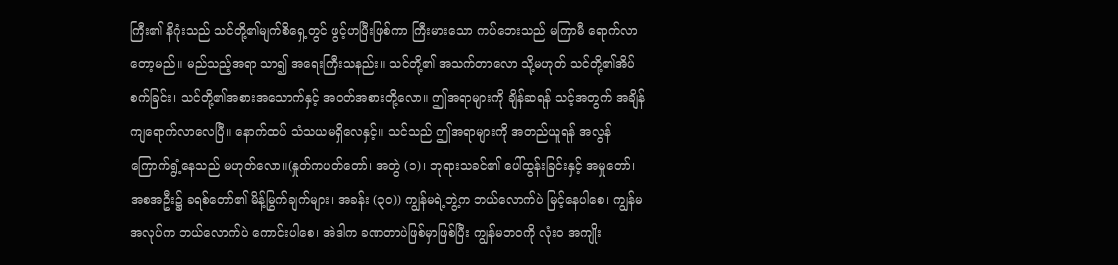ကြီး၏ နိဂုံးသည် သင်တို့၏မျက်စိရှေ့တွင် ဖွင့်ဟပြီးဖြစ်ကာ ကြီးမားသော ကပ်ဘေးသည် မကြာမီ ရောက်လာတော့မည်။ မည်သည့်အရာ သာ၍ အရေးကြီးသနည်း။ သင်တို့၏ အသက်တာလော သို့မဟုတ် သင်တို့၏အိပ်စက်ခြင်း၊ သင်တို့၏အစားအသောက်နှင့် အဝတ်အစားတို့လော။ ဤအရာများကို ချိန်ဆရန် သင့်အတွက် အချိန်ကျရောက်လာလေပြီ။ နောက်ထပ် သံသယမရှိလေနှင့်။ သင်သည် ဤအရာများကို အတည်ယူရန် အလွန်ကြောက်ရွံ့နေသည် မဟုတ်လော။(နှုတ်ကပတ်တော်၊ အတွဲ (၁)၊ ဘုရားသခင်၏ ပေါ်ထွန်းခြင်းနှင့် အမှုတော်၊ အစအဦး၌ ခရစ်တော်၏ မိန့်မြွက်ချက်များ၊ အခန်း (၃၀)) ကျွန်မရဲ့ဘွဲ့က ဘယ်လောက်ပဲ မြင့်နေပါစေ၊ ကျွန်မအလုပ်က ဘယ်လောက်ပဲ ကောင်းပါစေ၊ အဲဒါက ခဏတာပဲဖြစ်မှာဖြစ်ပြီး ကျွန်မဘဝကို လုံးဝ အကျိုး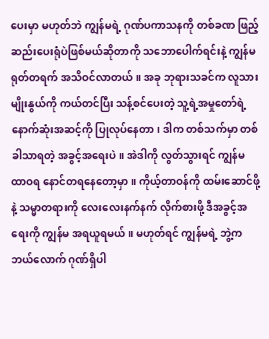ပေးမှာ မဟုတ်ဘဲ ကျွန်မရဲ့ ဂုဏ်ပကာသနကို တစ်ခဏ ဖြည့်ဆည်းပေးရုံပဲဖြစ်မယ်ဆိုတာကို သဘောပေါက်ရင်းနဲ့ ကျွန်မ ရုတ်တရက် အသိဝင်လာတယ်။ အခု ဘုရားသခင်က လူသားမျိုးနွယ်ကို ကယ်တင်ပြီး သန့်စင်ပေးတဲ့ သူ့ရဲ့အမှုတော်ရဲ့ နောက်ဆုံးအဆင့်ကို ပြုလုပ်နေတာ၊ ဒါက တစ်သက်မှာ တစ်ခါသာရတဲ့ အခွင့်အရေးပဲ။ အဲဒါကို လွတ်သွားရင် ကျွန်မ ထာဝရ နောင်တရနေတော့မှာ။ ကိုယ့်တာဝန်ကို ထမ်းဆောင်ဖို့နဲ့ သမ္မာတရားကို လေးလေးနက်နက် လိုက်စားဖို့ ဒီအခွင့်အရေးကို ကျွန်မ အရယူရမယ်။ မဟုတ်ရင် ကျွန်မရဲ့ ဘွဲ့က ဘယ်လောက် ဂုဏ်ရှိပါ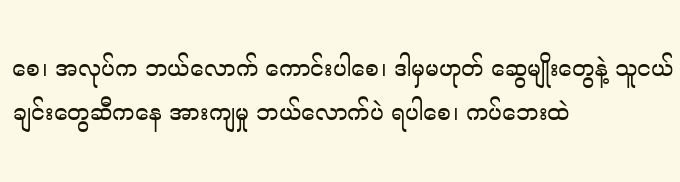စေ၊ အလုပ်က ဘယ်လောက် ကောင်းပါစေ၊ ဒါမှမဟုတ် ဆွေမျိုးတွေနဲ့ သူငယ်ချင်းတွေဆီကနေ အားကျမှု ဘယ်လောက်ပဲ ရပါစေ၊ ကပ်ဘေးထဲ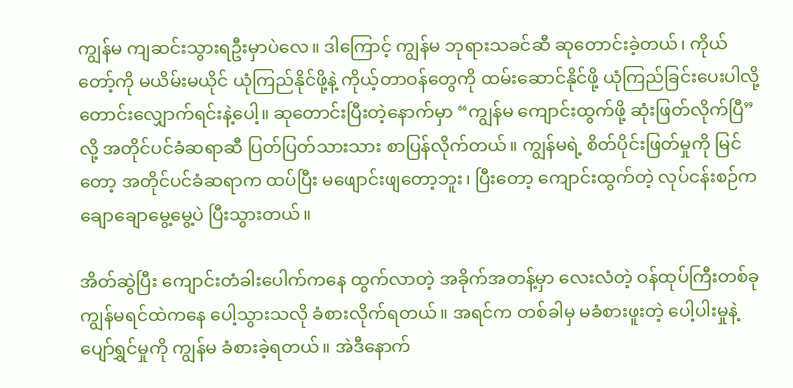ကျွန်မ ကျဆင်းသွားရဦးမှာပဲလေ။ ဒါကြောင့် ကျွန်မ ဘုရားသခင်ဆီ ဆုတောင်းခဲ့တယ်၊ ကိုယ်တော့်ကို မယိမ်းမယိုင် ယုံကြည်နိုင်ဖို့နဲ့ ကိုယ့်တာဝန်တွေကို ထမ်းဆောင်နိုင်ဖို့ ယုံကြည်ခြင်းပေးပါလို့ တောင်းလျှောက်ရင်းနဲ့ပေါ့။ ဆုတောင်းပြီးတဲ့နောက်မှာ “ကျွန်မ ကျောင်းထွက်ဖို့ ဆုံးဖြတ်လိုက်ပြီ” လို့ အတိုင်ပင်ခံဆရာဆီ ပြတ်ပြတ်သားသား စာပြန်လိုက်တယ်။ ကျွန်မရဲ့ စိတ်ပိုင်းဖြတ်မှုကို မြင်တော့ အတိုင်ပင်ခံဆရာက ထပ်ပြီး မဖျောင်းဖျတော့ဘူး၊ ပြီးတော့ ကျောင်းထွက်တဲ့ လုပ်ငန်းစဉ်က ချောချောမွေ့မွေ့ပဲ ပြီးသွားတယ်။

အိတ်ဆွဲပြီး ကျောင်းတံခါးပေါက်ကနေ ထွက်လာတဲ့ အခိုက်အတန့်မှာ လေးလံတဲ့ ဝန်ထုပ်ကြီးတစ်ခု ကျွန်မရင်ထဲကနေ ပေါ့သွားသလို ခံစားလိုက်ရတယ်။ အရင်က တစ်ခါမှ မခံစားဖူးတဲ့ ပေါ့ပါးမှုနဲ့ ပျော်ရွှင်မှုကို ကျွန်မ ခံစားခဲ့ရတယ်။ အဲဒီနောက်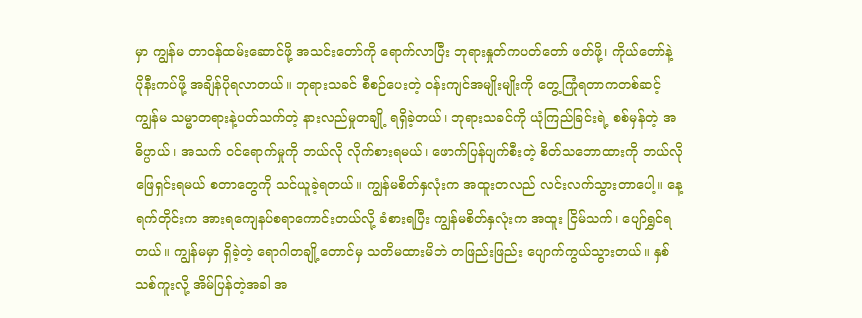မှာ ကျွန်မ တာဝန်ထမ်းဆောင်ဖို့ အသင်းတော်ကို ရောက်လာပြီး ဘုရားနှုတ်ကပတ်တော် ဖတ်ဖို့၊ ကိုယ်တော်နဲ့ ပိုနီးကပ်ဖို့ အချိန်ပိုရလာတယ်။ ဘုရားသခင် စီစဉ်ပေးတဲ့ ဝန်းကျင်အမျိုးမျိုးကို တွေ့ကြုံရတာကတစ်ဆင့် ကျွန်မ သမ္မာတရားနဲ့ပတ်သက်တဲ့ နားလည်မှုတချို့ ရရှိခဲ့တယ်၊ ဘုရားသခင်ကို ယုံကြည်ခြင်းရဲ့ စစ်မှန်တဲ့ အဓိပ္ပာယ်၊ အသက် ဝင်ရောက်မှုကို ဘယ်လို လိုက်စားရမယ်၊ ဖောက်ပြန်ပျက်စီးတဲ့ စိတ်သဘောထားကို ဘယ်လို ဖြေရှင်းရမယ် စတာတွေကို သင်ယူခဲ့ရတယ်။ ကျွန်မစိတ်နှလုံးက အထူးတလည် လင်းလက်သွားတာပေါ့။ နေ့ရက်တိုင်းက အားရကျေနပ်စရာကောင်းတယ်လို့ ခံစားရပြီး ကျွန်မစိတ်နှလုံးက အထူး ငြိမ်သက်၊ ပျော်ရွှင်ရတယ်။ ကျွန်မမှာ ရှိခဲ့တဲ့ ရောဂါတချို့တောင်မှ သတိမထားမိဘဲ တဖြည်းဖြည်း ပျောက်ကွယ်သွားတယ်။ နှစ်သစ်ကူးလို့ အိမ်ပြန်တဲ့အခါ အ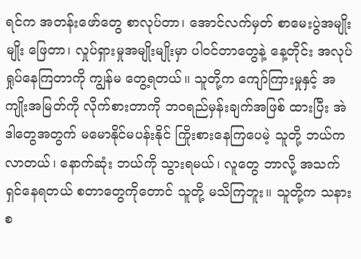ရင်က အတန်းဖော်တွေ စာလုပ်တာ၊ အောင်လက်မှတ် စာမေးပွဲအမျိုးမျိုး ဖြေတာ၊ လှုပ်ရှားမှုအမျိုးမျိုးမှာ ပါဝင်တာတွေနဲ့ နေ့တိုင်း အလုပ်ရှုပ်နေကြတာကို ကျွန်မ တွေ့ရတယ်။ သူတို့က ကျော်ကြားမှုနှင့် အကျိုးအမြတ်ကို လိုက်စားတာကို ဘဝရည်မှန်းချက်အဖြစ် ထားပြီး အဲဒါတွေအတွက် မမောနိုင်မပန်းနိုင် ကြိုးစားနေကြပေမဲ့ သူတို့ ဘယ်ကလာတယ်၊ နောက်ဆုံး ဘယ်ကို သွားရမယ်၊ လူတွေ ဘာလို့ အသက်ရှင်နေရတယ် စတာတွေကိုတောင် သူတို့ မသိကြဘူး။ သူတို့က သနားစ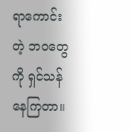ရာကောင်းတဲ့ ဘဝတွေကို ရှင်သန်နေကြတာ။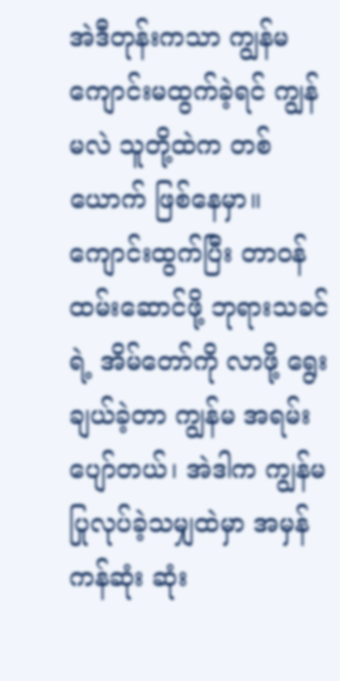အဲဒီတုန်းကသာ ကျွန်မ ကျောင်းမထွက်ခဲ့ရင် ကျွန်မလဲ သူတို့ထဲက တစ်ယောက် ဖြစ်နေမှာ။ ကျောင်းထွက်ပြီး တာဝန်ထမ်းဆောင်ဖို့ ဘုရားသခင်ရဲ့ အိမ်တော်ကို လာဖို့ ရွေးချယ်ခဲ့တာ ကျွန်မ အရမ်းပျော်တယ်၊ အဲဒါက ကျွန်မ ပြုလုပ်ခဲ့သမျှထဲမှာ အမှန်ကန်ဆုံး ဆုံး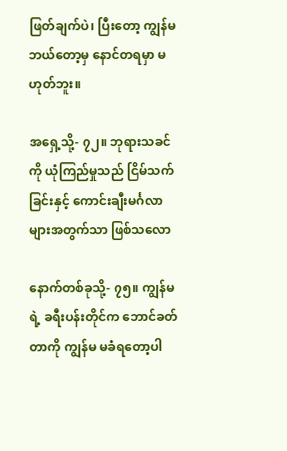ဖြတ်ချက်ပဲ၊ ပြီးတော့ ကျွန်မ ဘယ်တော့မှ နောင်တရမှာ မဟုတ်ဘူး။

အရှေ့သို့- ၇၂။ ဘုရားသခင်ကို ယုံကြည်မှုသည် ငြိမ်သက်ခြင်းနှင့် ကောင်းချီးမင်္ဂလာများအတွက်သာ ဖြစ်သလော

နောက်တစ်ခုသို့- ၇၅။ ကျွန်မရဲ့ ခရီးပန်းတိုင်က ဘောင်ခတ်တာကို ကျွန်မ မခံရတော့ပါ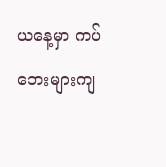ယနေ့မှာ ကပ်ဘေးများကျ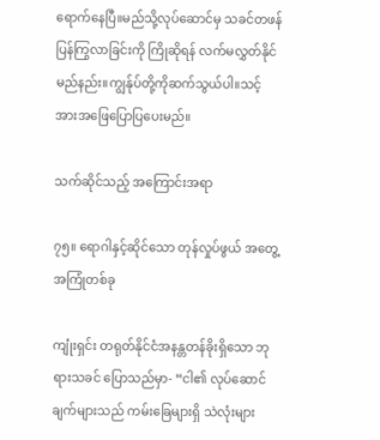ရောက်နေပြီ။မည်သို့လုပ်ဆောင်မှ သခင်တဖန်ပြန်ကြွလာခြင်းကို ကြိုဆိုရန် လက်မလွှတ်နိုင်မည်နည်း။ကျွန်ုပ်တို့ကိုဆက်သွယ်ပါ။သင့်အားအဖြေပြောပြပေးမည်။

သက်ဆိုင်သည့် အကြောင်းအရာ

၇၅။ ရောဂါနှင့်ဆိုင်သော တုန်လှုပ်ဖွယ် အတွေ့အကြုံတစ်ခု

ကျုံးရှင်း တရုတ်နိုင်ငံအနန္တတန်ခိုးရှိသော ဘုရားသခင် ပြောသည်မှာ- “ငါ၏ လုပ်ဆောင်ချက်များသည် ကမ်းခြေများရှိ သဲလုံးများ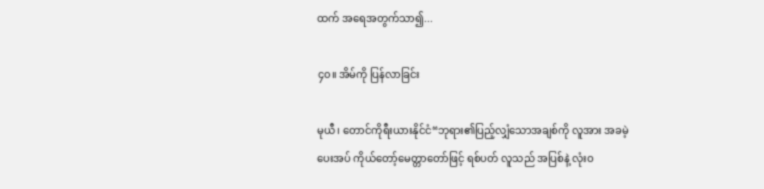ထက် အရေအတွက်သာ၍...

၄၀။ အိမ်ကို ပြန်လာခြင်း

မုယီ၊ တောင်ကိုရီးယားနိုင်ငံ“ဘုရား၏ပြည့်လျှံသောအချစ်ကို လူအား အခမဲ့ပေးအပ် ကိုယ်တော့်မေတ္တာတော်ဖြင့် ရစ်ပတ် လူသည် အပြစ်နဲ့ လုံးဝ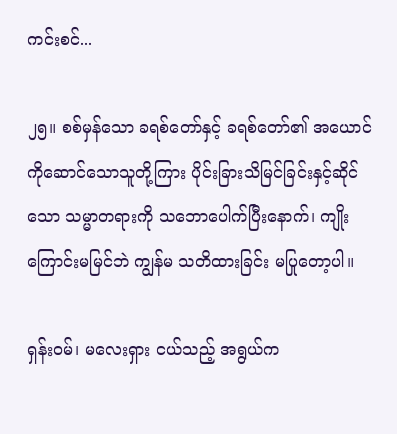ကင်းစင်...

၂၅။ စစ်မှန်သော ခရစ်တော်နှင့် ခရစ်တော်၏ အယောင်ကိုဆောင်သောသူတို့ကြား ပိုင်းခြားသိမြင်ခြင်းနှင့်ဆိုင်သော သမ္မာတရားကို သဘောပေါက်ပြီးနောက်၊ ကျိုးကြောင်းမမြင်ဘဲ ကျွန်မ သတိထားခြင်း မပြုတော့ပါ။

ရှန်းဝမ်၊ မလေးရှား ငယ်သည့် အရွယ်က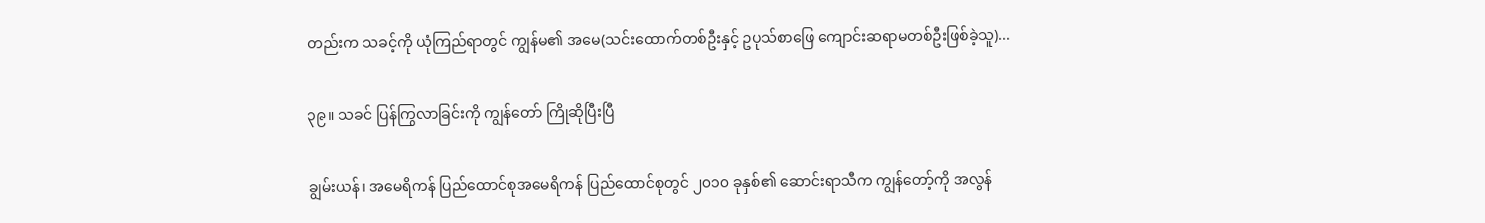တည်းက သခင့်ကို ယုံကြည်ရာတွင် ကျွန်မ၏ အမေ(သင်းထောက်တစ်ဦးနှင့် ဥပုသ်စာဖြေ ကျောင်းဆရာမတစ်ဦးဖြစ်ခဲ့သူ)...

၃၉။ သခင် ပြန်ကြွလာခြင်းကို ကျွန်တော် ကြိုဆိုပြီးပြီ

ချွမ်းယန်၊ အမေရိကန် ပြည်ထောင်စုအမေရိကန် ပြည်ထောင်စုတွင် ၂၀၁၀ ခုနှစ်၏ ဆောင်းရာသီက ကျွန်တော့်ကို အလွန်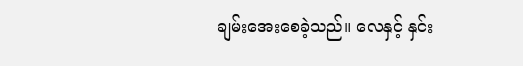ချမ်းအေးစေခဲ့သည်။ လေနှင့် နှင်း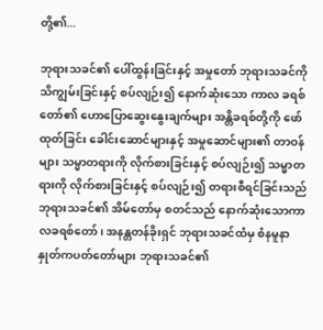တို့၏...

ဘုရားသခင်၏ ပေါ်ထွန်းခြင်းနှင့် အမှုတော် ဘုရားသခင်ကို သိကျွမ်းခြင်းနှင့် စပ်လျဉ်း၍ နောက်ဆုံးသော ကာလ ခရစ်တော်၏ ဟောပြောဆွေးနွေးချက်များ အန္တိခရစ်တို့ကို ဖော်ထုတ်ခြင်း ခေါင်းဆောင်များနှင့် အမှုဆောင်များ၏ တာဝန်များ သမ္မာတရားကို လိုက်စားခြင်းနှင့် စပ်လျဉ်း၍ သမ္မာတရားကို လိုက်စားခြင်းနှင့် စပ်လျဉ်း၍ တရားစီရင်ခြင်းသည် ဘုရားသခင်၏ အိမ်တော်မှ စတင်သည် နောက်ဆုံးသောကာလခရစ်တော်၊ အနန္တတန်ခိုးရှင် ဘုရားသခင်ထံမှ စံနမူနာ နှုတ်ကပတ်တော်များ ဘုရားသခင်၏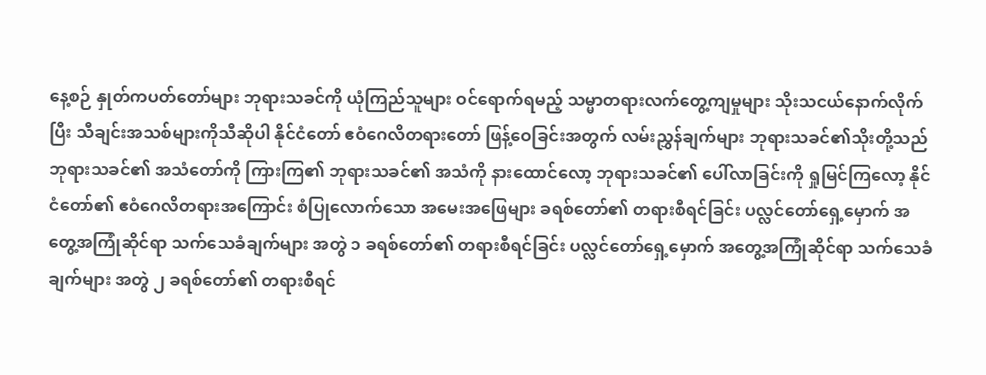နေ့စဉ် နှုတ်ကပတ်တော်များ ဘုရားသခင်ကို ယုံကြည်သူများ ဝင်ရောက်ရမည့် သမ္မာတရားလက်တွေ့ကျမှုများ သိုးသငယ်နောက်လိုက်ပြီး သီချင်းအသစ်များကိုသီဆိုပါ နိုင်ငံတော် ဧဝံဂေလိတရားတော် ဖြန့်ဝေခြင်းအတွက် လမ်းညွှန်ချက်များ ဘုရားသခင်၏သိုးတို့သည် ဘုရားသခင်၏ အသံတော်ကို ကြားကြ၏ ဘုရားသခင်၏ အသံကို နားထောင်လော့ ဘုရားသခင်၏ ပေါ်လာခြင်းကို ရှုမြင်ကြလော့ နိုင်ငံတော်၏ ဧဝံဂေလိတရားအကြောင်း စံပြုလောက်သော အမေးအဖြေများ ခရစ်တော်၏ တရားစီရင်ခြင်း ပလ္လင်တော်ရှေ့မှောက် အတွေ့အကြုံဆိုင်ရာ သက်သေခံချက်များ အတွဲ ၁ ခရစ်တော်၏ တရားစီရင်ခြင်း ပလ္လင်တော်ရှေ့မှောက် အတွေ့အကြုံဆိုင်ရာ သက်သေခံချက်များ အတွဲ ၂ ခရစ်တော်၏ တရားစီရင်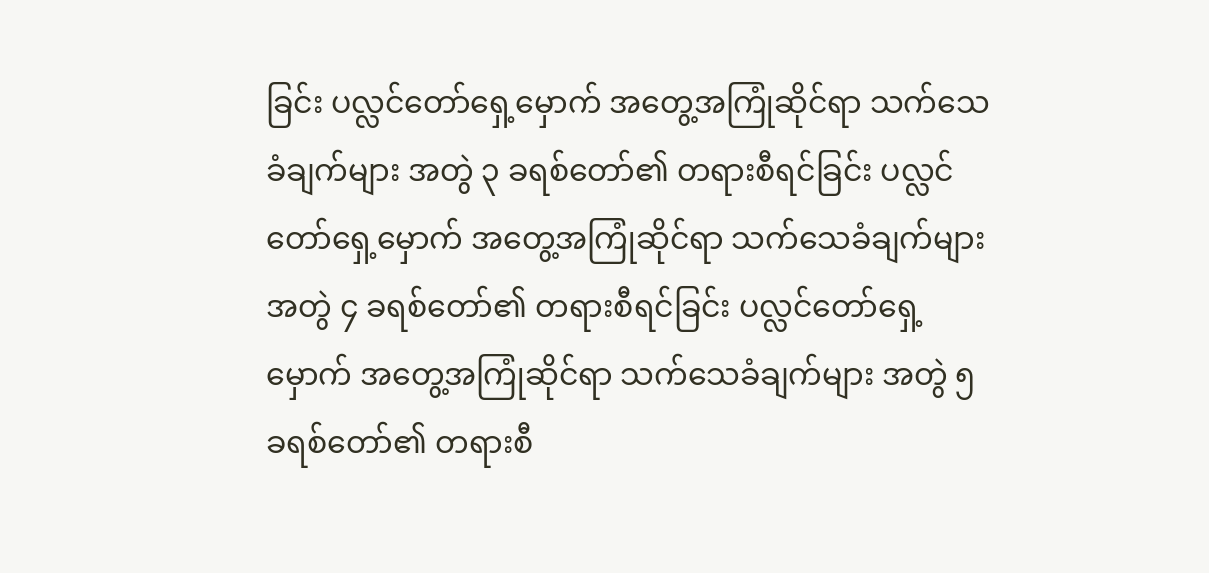ခြင်း ပလ္လင်တော်ရှေ့မှောက် အတွေ့အကြုံဆိုင်ရာ သက်သေခံချက်များ အတွဲ ၃ ခရစ်တော်၏ တရားစီရင်ခြင်း ပလ္လင်တော်ရှေ့မှောက် အတွေ့အကြုံဆိုင်ရာ သက်သေခံချက်များ အတွဲ ၄ ခရစ်တော်၏ တရားစီရင်ခြင်း ပလ္လင်တော်ရှေ့မှောက် အတွေ့အကြုံဆိုင်ရာ သက်သေခံချက်များ အတွဲ ၅ ခရစ်တော်၏ တရားစီ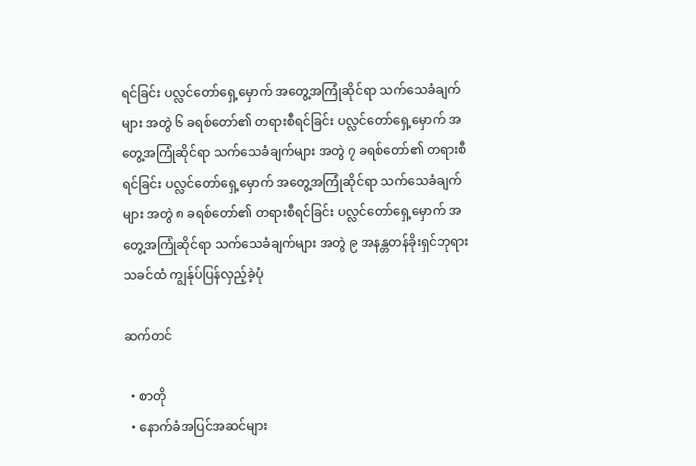ရင်ခြင်း ပလ္လင်တော်ရှေ့မှောက် အတွေ့အကြုံဆိုင်ရာ သက်သေခံချက်များ အတွဲ ၆ ခရစ်တော်၏ တရားစီရင်ခြင်း ပလ္လင်တော်ရှေ့မှောက် အတွေ့အကြုံဆိုင်ရာ သက်သေခံချက်များ အတွဲ ၇ ခရစ်တော်၏ တရားစီရင်ခြင်း ပလ္လင်တော်ရှေ့မှောက် အတွေ့အကြုံဆိုင်ရာ သက်သေခံချက်များ အတွဲ ၈ ခရစ်တော်၏ တရားစီရင်ခြင်း ပလ္လင်တော်ရှေ့မှောက် အတွေ့အကြုံဆိုင်ရာ သက်သေခံချက်များ အတွဲ ၉ အနန္တတန်ခိုးရှင်ဘုရားသခင်ထံ ကျွန်ုပ်ပြန်လှည့်ခဲ့ပုံ

ဆက်တင်

  • စာတို
  • နောက်ခံအပြင်အဆင်များ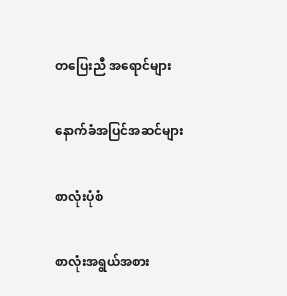တပြေးညီ အရောင်များ

နောက်ခံအပြင်အဆင်များ

စာလုံးပုံစံ

စာလုံးအရွယ်အစား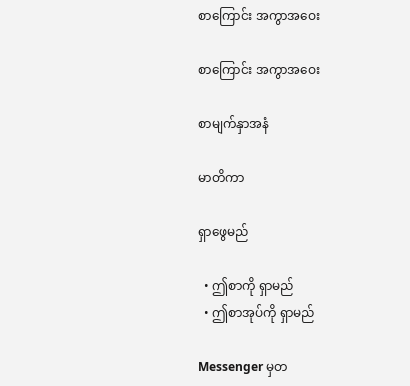စာကြောင်း အကွာအဝေး

စာကြောင်း အကွာအဝေး

စာမျက်နှာအနံ

မာတိကာ

ရှာဖွေမည်

  • ဤစာကို ရှာမည်
  • ဤစာအုပ်ကို ရှာမည်

Messenger မှတ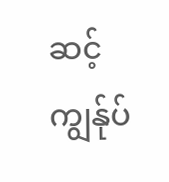ဆင့် ကျွန်ုပ်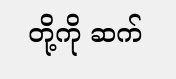တို့ကို ဆက်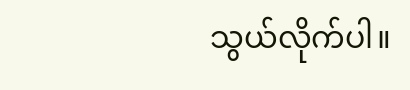သွယ်လိုက်ပါ။